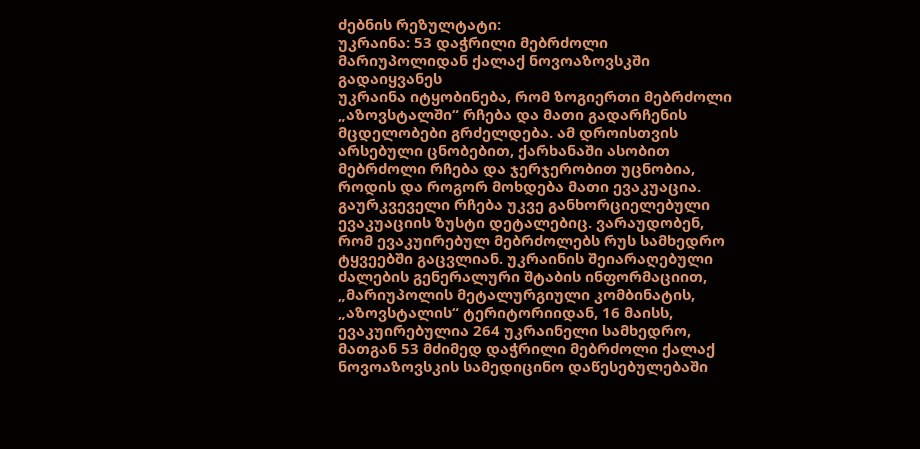ძებნის რეზულტატი:
უკრაინა: 53 დაჭრილი მებრძოლი მარიუპოლიდან ქალაქ ნოვოაზოვსკში გადაიყვანეს
უკრაინა იტყობინება, რომ ზოგიერთი მებრძოლი „აზოვსტალში“ რჩება და მათი გადარჩენის მცდელობები გრძელდება. ამ დროისთვის არსებული ცნობებით, ქარხანაში ასობით მებრძოლი რჩება და ჯერჯერობით უცნობია, როდის და როგორ მოხდება მათი ევაკუაცია. გაურკვეველი რჩება უკვე განხორციელებული ევაკუაციის ზუსტი დეტალებიც. ვარაუდობენ, რომ ევაკუირებულ მებრძოლებს რუს სამხედრო ტყვეებში გაცვლიან. უკრაინის შეიარაღებული ძალების გენერალური შტაბის ინფორმაციით, „მარიუპოლის მეტალურგიული კომბინატის, „აზოვსტალის“ ტერიტორიიდან, 16 მაისს, ევაკუირებულია 264 უკრაინელი სამხედრო, მათგან 53 მძიმედ დაჭრილი მებრძოლი ქალაქ ნოვოაზოვსკის სამედიცინო დაწესებულებაში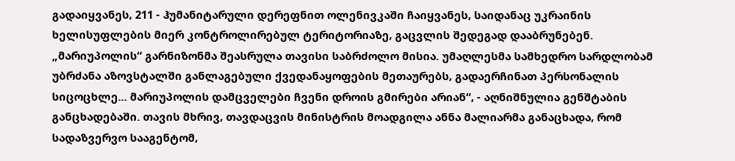გადაიყვანეს, 211 - ჰუმანიტარული დერეფნით ოლენივკაში ჩაიყვანეს, საიდანაც უკრაინის ხელისუფლების მიერ კონტროლირებულ ტერიტორიაზე, გაცვლის შედეგად დააბრუნებენ. „მარიუპოლის“ გარნიზონმა შეასრულა თავისი საბრძოლო მისია. უმაღლესმა სამხედრო სარდლობამ უბრძანა აზოვსტალში განლაგებული ქვედანაყოფების მეთაურებს, გადაერჩინათ პერსონალის სიცოცხლე... მარიუპოლის დამცველები ჩვენი დროის გმირები არიან“, - აღნიშნულია გენშტაბის განცხადებაში. თავის მხრივ, თავდაცვის მინისტრის მოადგილა ანნა მალიარმა განაცხადა, რომ სადაზვერვო სააგენტომ,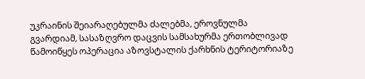უკრაინის შეიარაღებულმა ძალებმა, ეროვნულმა გვარდიამ, სასაზღვრო დაცვის სამსახურმა ერთობლივად წამოიწყეს ოპერაცია აზოვსტალის ქარხნის ტერიტორიაზე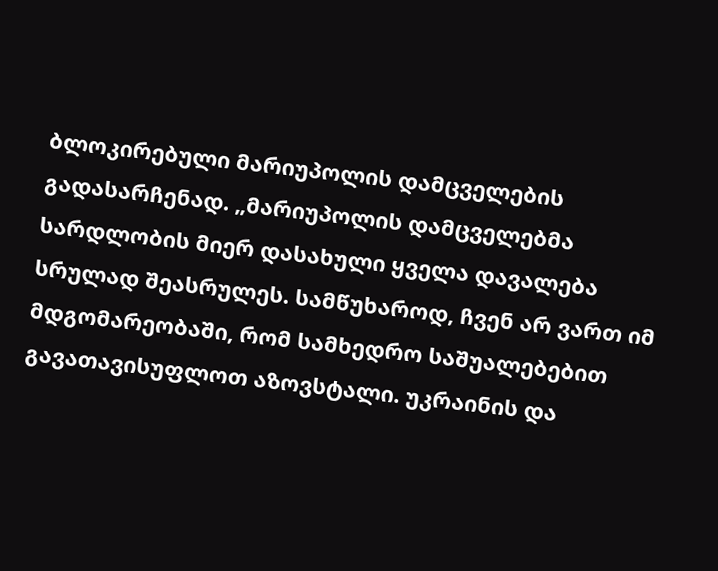ბლოკირებული მარიუპოლის დამცველების გადასარჩენად. „მარიუპოლის დამცველებმა სარდლობის მიერ დასახული ყველა დავალება სრულად შეასრულეს. სამწუხაროდ, ჩვენ არ ვართ იმ მდგომარეობაში, რომ სამხედრო საშუალებებით გავათავისუფლოთ აზოვსტალი. უკრაინის და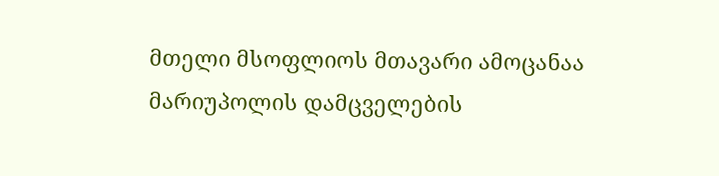მთელი მსოფლიოს მთავარი ამოცანაა მარიუპოლის დამცველების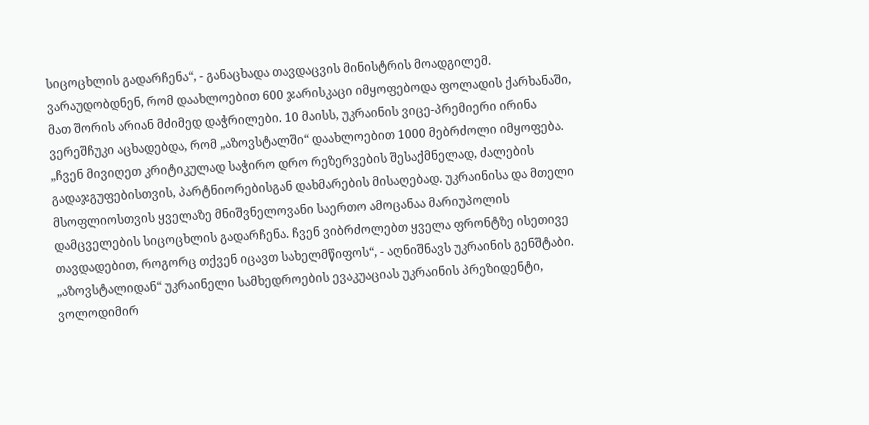სიცოცხლის გადარჩენა“, - განაცხადა თავდაცვის მინისტრის მოადგილემ. ვარაუდობდნენ, რომ დაახლოებით 600 ჯარისკაცი იმყოფებოდა ფოლადის ქარხანაში, მათ შორის არიან მძიმედ დაჭრილები. 10 მაისს, უკრაინის ვიცე-პრემიერი ირინა ვერეშჩუკი აცხადებდა, რომ „აზოვსტალში“ დაახლოებით 1000 მებრძოლი იმყოფება. „ჩვენ მივიღეთ კრიტიკულად საჭირო დრო რეზერვების შესაქმნელად, ძალების გადაჯგუფებისთვის, პარტნიორებისგან დახმარების მისაღებად. უკრაინისა და მთელი მსოფლიოსთვის ყველაზე მნიშვნელოვანი საერთო ამოცანაა მარიუპოლის დამცველების სიცოცხლის გადარჩენა. ჩვენ ვიბრძოლებთ ყველა ფრონტზე ისეთივე თავდადებით, როგორც თქვენ იცავთ სახელმწიფოს“, - აღნიშნავს უკრაინის გენშტაბი. „აზოვსტალიდან“ უკრაინელი სამხედროების ევაკუაციას უკრაინის პრეზიდენტი, ვოლოდიმირ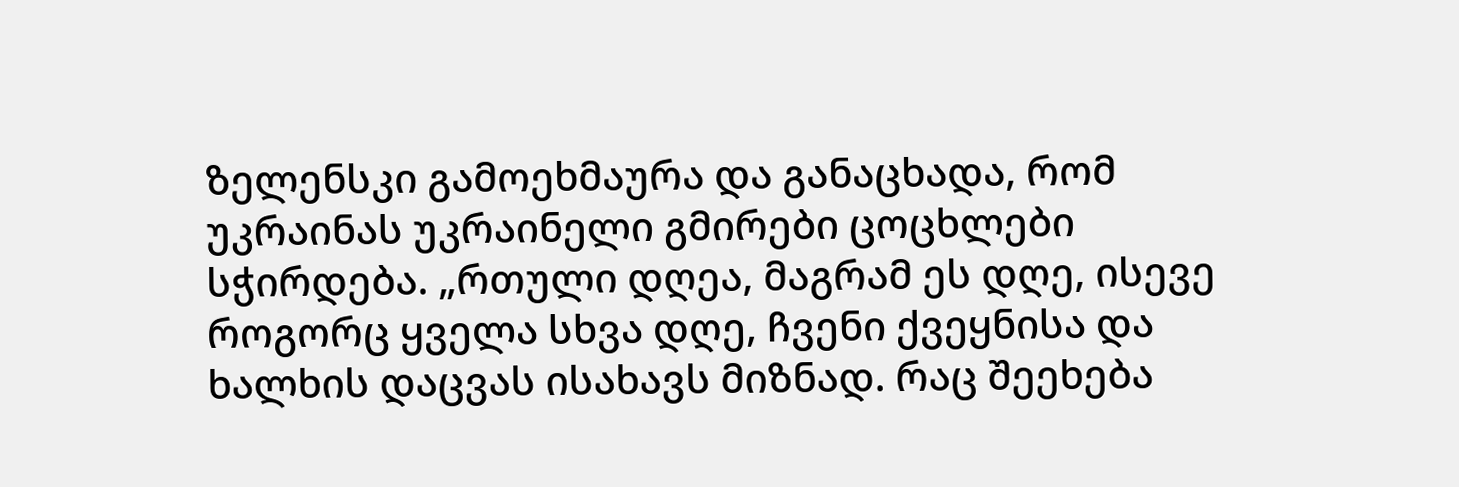ზელენსკი გამოეხმაურა და განაცხადა, რომ უკრაინას უკრაინელი გმირები ცოცხლები სჭირდება. „რთული დღეა, მაგრამ ეს დღე, ისევე როგორც ყველა სხვა დღე, ჩვენი ქვეყნისა და ხალხის დაცვას ისახავს მიზნად. რაც შეეხება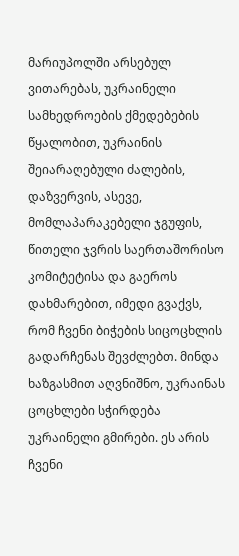მარიუპოლში არსებულ ვითარებას, უკრაინელი სამხედროების ქმედებების წყალობით, უკრაინის შეიარაღებული ძალების, დაზვერვის, ასევე, მომლაპარაკებელი ჯგუფის, წითელი ჯვრის საერთაშორისო კომიტეტისა და გაეროს დახმარებით, იმედი გვაქვს, რომ ჩვენი ბიჭების სიცოცხლის გადარჩენას შევძლებთ. მინდა ხაზგასმით აღვნიშნო, უკრაინას ცოცხლები სჭირდება უკრაინელი გმირები. ეს არის ჩვენი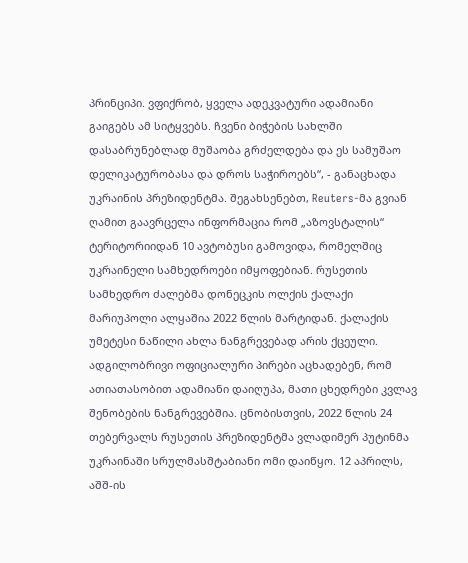პრინციპი. ვფიქრობ, ყველა ადეკვატური ადამიანი გაიგებს ამ სიტყვებს. ჩვენი ბიჭების სახლში დასაბრუნებლად მუშაობა გრძელდება და ეს სამუშაო დელიკატურობასა და დროს საჭიროებს“, - განაცხადა უკრაინის პრეზიდენტმა. შეგახსენებთ, Reuters-მა გვიან ღამით გაავრცელა ინფორმაცია რომ „აზოვსტალის“ ტერიტორიიდან 10 ავტობუსი გამოვიდა, რომელშიც უკრაინელი სამხედროები იმყოფებიან. რუსეთის სამხედრო ძალებმა დონეცკის ოლქის ქალაქი მარიუპოლი ალყაშია 2022 წლის მარტიდან. ქალაქის უმეტესი ნაწილი ახლა ნანგრევებად არის ქცეული. ადგილობრივი ოფიციალური პირები აცხადებენ, რომ ათიათასობით ადამიანი დაიღუპა, მათი ცხედრები კვლავ შენობების ნანგრევებშია. ცნობისთვის, 2022 წლის 24 თებერვალს რუსეთის პრეზიდენტმა ვლადიმერ პუტინმა უკრაინაში სრულმასშტაბიანი ომი დაიწყო. 12 აპრილს, აშშ-ის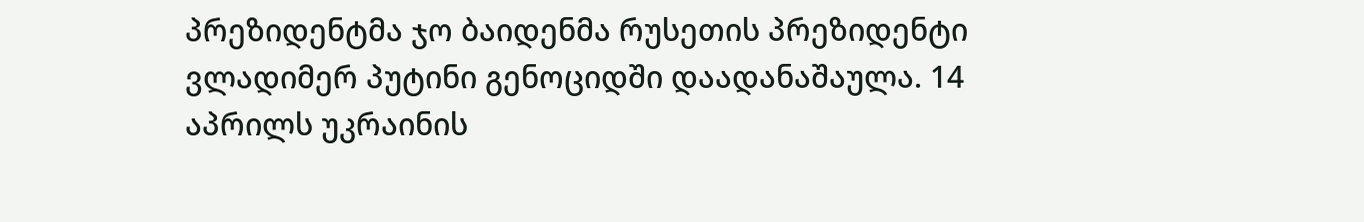პრეზიდენტმა ჯო ბაიდენმა რუსეთის პრეზიდენტი ვლადიმერ პუტინი გენოციდში დაადანაშაულა. 14 აპრილს უკრაინის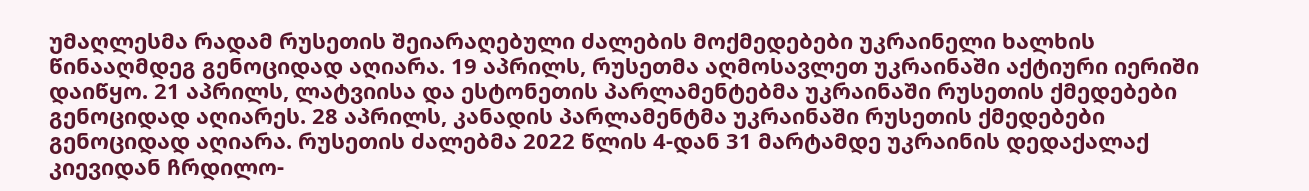უმაღლესმა რადამ რუსეთის შეიარაღებული ძალების მოქმედებები უკრაინელი ხალხის წინააღმდეგ გენოციდად აღიარა. 19 აპრილს, რუსეთმა აღმოსავლეთ უკრაინაში აქტიური იერიში დაიწყო. 21 აპრილს, ლატვიისა და ესტონეთის პარლამენტებმა უკრაინაში რუსეთის ქმედებები გენოციდად აღიარეს. 28 აპრილს, კანადის პარლამენტმა უკრაინაში რუსეთის ქმედებები გენოციდად აღიარა. რუსეთის ძალებმა 2022 წლის 4-დან 31 მარტამდე უკრაინის დედაქალაქ კიევიდან ჩრდილო-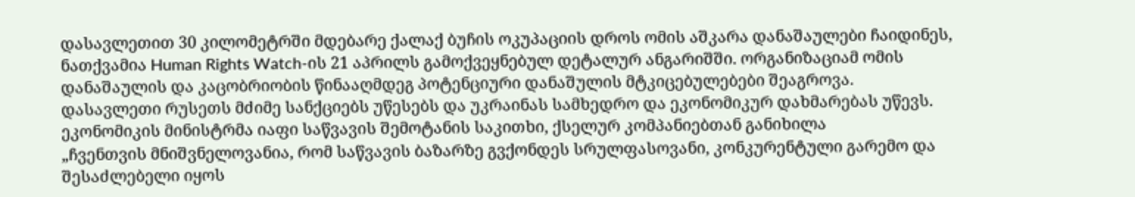დასავლეთით 30 კილომეტრში მდებარე ქალაქ ბუჩის ოკუპაციის დროს ომის აშკარა დანაშაულები ჩაიდინეს, ნათქვამია Human Rights Watch-ის 21 აპრილს გამოქვეყნებულ დეტალურ ანგარიშში. ორგანიზაციამ ომის დანაშაულის და კაცობრიობის წინააღმდეგ პოტენციური დანაშულის მტკიცებულებები შეაგროვა. დასავლეთი რუსეთს მძიმე სანქციებს უწესებს და უკრაინას სამხედრო და ეკონომიკურ დახმარებას უწევს.
ეკონომიკის მინისტრმა იაფი საწვავის შემოტანის საკითხი, ქსელურ კომპანიებთან განიხილა
„ჩვენთვის მნიშვნელოვანია, რომ საწვავის ბაზარზე გვქონდეს სრულფასოვანი, კონკურენტული გარემო და შესაძლებელი იყოს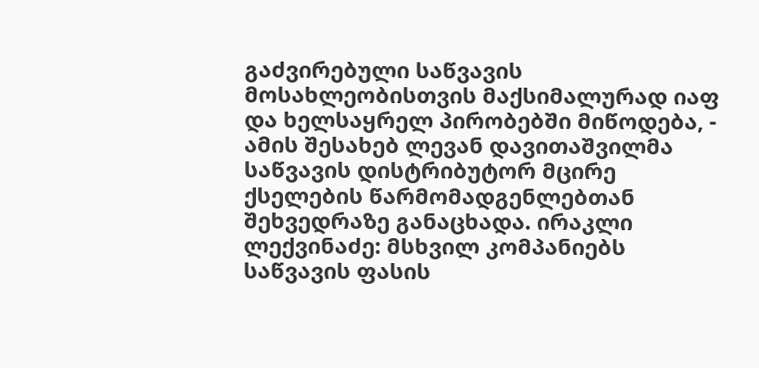გაძვირებული საწვავის მოსახლეობისთვის მაქსიმალურად იაფ და ხელსაყრელ პირობებში მიწოდება, - ამის შესახებ ლევან დავითაშვილმა საწვავის დისტრიბუტორ მცირე ქსელების წარმომადგენლებთან შეხვედრაზე განაცხადა. ირაკლი ლექვინაძე: მსხვილ კომპანიებს საწვავის ფასის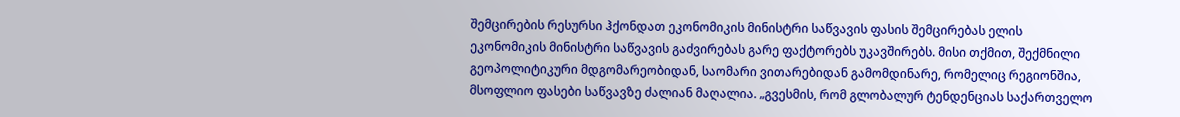შემცირების რესურსი ჰქონდათ ეკონომიკის მინისტრი საწვავის ფასის შემცირებას ელის ეკონომიკის მინისტრი საწვავის გაძვირებას გარე ფაქტორებს უკავშირებს. მისი თქმით, შექმნილი გეოპოლიტიკური მდგომარეობიდან, საომარი ვითარებიდან გამომდინარე, რომელიც რეგიონშია, მსოფლიო ფასები საწვავზე ძალიან მაღალია. „გვესმის, რომ გლობალურ ტენდენციას საქართველო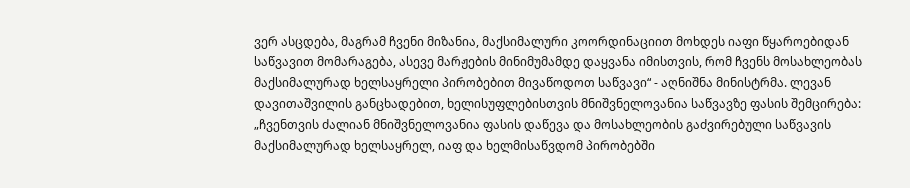ვერ ასცდება, მაგრამ ჩვენი მიზანია, მაქსიმალური კოორდინაციით მოხდეს იაფი წყაროებიდან საწვავით მომარაგება, ასევე მარჟების მინიმუმამდე დაყვანა იმისთვის, რომ ჩვენს მოსახლეობას მაქსიმალურად ხელსაყრელი პირობებით მივაწოდოთ საწვავი“ - აღნიშნა მინისტრმა. ლევან დავითაშვილის განცხადებით, ხელისუფლებისთვის მნიშვნელოვანია საწვავზე ფასის შემცირება: „ჩვენთვის ძალიან მნიშვნელოვანია ფასის დაწევა და მოსახლეობის გაძვირებული საწვავის მაქსიმალურად ხელსაყრელ, იაფ და ხელმისაწვდომ პირობებში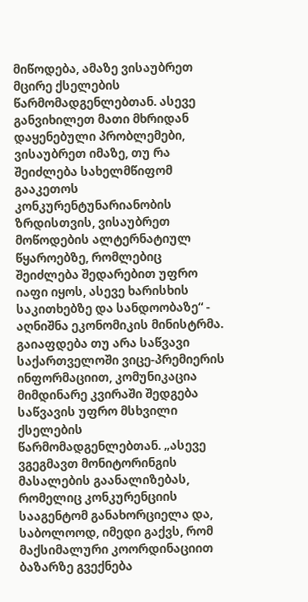მიწოდება, ამაზე ვისაუბრეთ მცირე ქსელების წარმომადგენლებთან. ასევე განვიხილეთ მათი მხრიდან დაყენებული პრობლემები, ვისაუბრეთ იმაზე, თუ რა შეიძლება სახელმწიფომ გააკეთოს კონკურენტუნარიანობის ზრდისთვის, ვისაუბრეთ მოწოდების ალტერნატიულ წყაროებზე, რომლებიც შეიძლება შედარებით უფრო იაფი იყოს, ასევე ხარისხის საკითხებზე და სანდოობაზე“ - აღნიშნა ეკონომიკის მინისტრმა. გაიაფდება თუ არა საწვავი საქართველოში ვიცე-პრემიერის ინფორმაციით, კომუნიკაცია მიმდინარე კვირაში შედგება საწვავის უფრო მსხვილი ქსელების წარმომადგენლებთან. „ასევე ვგეგმავთ მონიტორინგის მასალების გაანალიზებას, რომელიც კონკურენციის სააგენტომ განახორციელა და, საბოლოოდ, იმედი გაქვს, რომ მაქსიმალური კოორდინაციით ბაზარზე გვექნება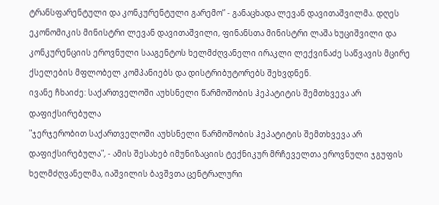ტრანსფარენტული და კონკურენტული გარემო“ - განაცხადა ლევან დავითაშვილმა. დღეს ეკონომიკის მინისტრი ლევან დავითაშვილი, ფინანსთა მინისტრი ლაშა ხუციშვილი და კონკურენციის ეროვნული სააგენტოს ხელმძღვანელი ირაკლი ლექვინაძე საწვავის მცირე ქსელების მფლობელ კომპანიებს და დისტრიბუტორებს შეხვდნენ.
ივანე ჩხაიძე: საქართველოში აუხსნელი წარმოშობის ჰეპატიტის შემთხვევა არ დაფიქსირებულა
"ჯერჯერობით საქართველოში აუხსნელი წარმოშობის ჰეპატიტის შემთხვევა არ დაფიქსირებულა", - ამის შესახებ იმუნიზაციის ტექნიკურ მრჩეველთა ეროვნული ჯგუფის ხელმძღვანელმა, იაშვილის ბავშვთა ცენტრალური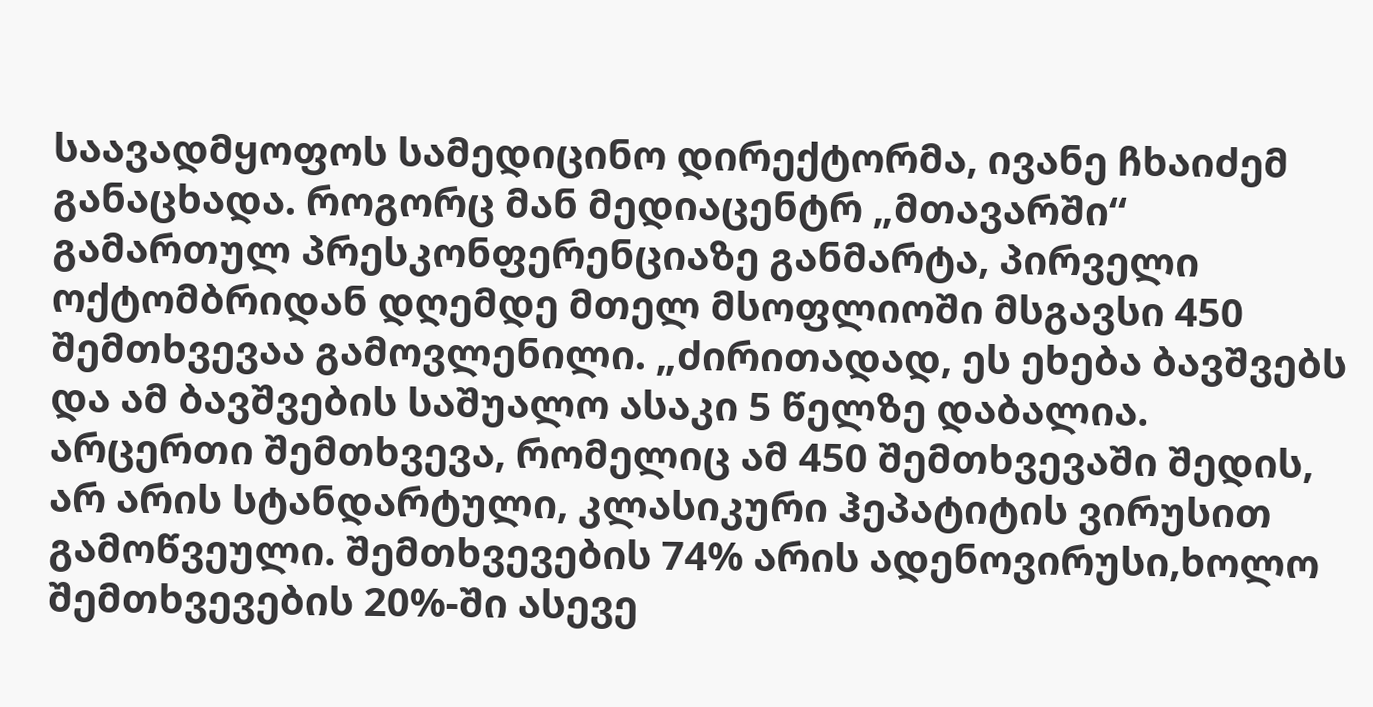საავადმყოფოს სამედიცინო დირექტორმა, ივანე ჩხაიძემ განაცხადა. როგორც მან მედიაცენტრ „მთავარში“ გამართულ პრესკონფერენციაზე განმარტა, პირველი ოქტომბრიდან დღემდე მთელ მსოფლიოში მსგავსი 450 შემთხვევაა გამოვლენილი. „ძირითადად, ეს ეხება ბავშვებს და ამ ბავშვების საშუალო ასაკი 5 წელზე დაბალია. არცერთი შემთხვევა, რომელიც ამ 450 შემთხვევაში შედის, არ არის სტანდარტული, კლასიკური ჰეპატიტის ვირუსით გამოწვეული. შემთხვევების 74% არის ადენოვირუსი,ხოლო შემთხვევების 20%-ში ასევე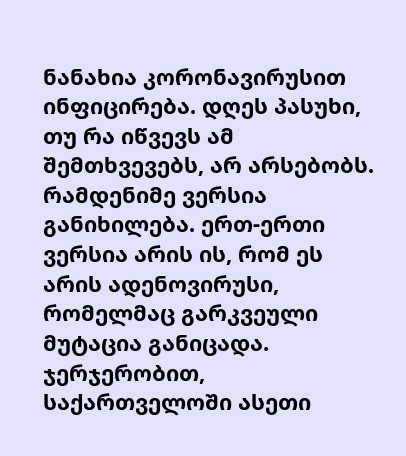ნანახია კორონავირუსით ინფიცირება. დღეს პასუხი, თუ რა იწვევს ამ შემთხვევებს, არ არსებობს. რამდენიმე ვერსია განიხილება. ერთ-ერთი ვერსია არის ის, რომ ეს არის ადენოვირუსი, რომელმაც გარკვეული მუტაცია განიცადა. ჯერჯერობით, საქართველოში ასეთი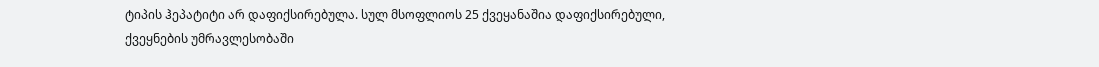ტიპის ჰეპატიტი არ დაფიქსირებულა. სულ მსოფლიოს 25 ქვეყანაშია დაფიქსირებული, ქვეყნების უმრავლესობაში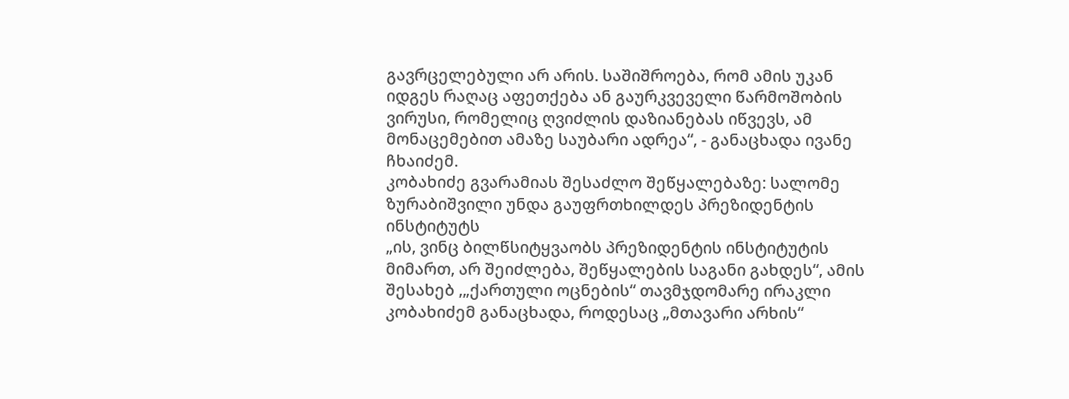გავრცელებული არ არის. საშიშროება, რომ ამის უკან იდგეს რაღაც აფეთქება ან გაურკვეველი წარმოშობის ვირუსი, რომელიც ღვიძლის დაზიანებას იწვევს, ამ მონაცემებით ამაზე საუბარი ადრეა“, - განაცხადა ივანე ჩხაიძემ.
კობახიძე გვარამიას შესაძლო შეწყალებაზე: სალომე ზურაბიშვილი უნდა გაუფრთხილდეს პრეზიდენტის ინსტიტუტს
„ის, ვინც ბილწსიტყვაობს პრეზიდენტის ინსტიტუტის მიმართ, არ შეიძლება, შეწყალების საგანი გახდეს“, ამის შესახებ ,„ქართული ოცნების“ თავმჯდომარე ირაკლი კობახიძემ განაცხადა, როდესაც „მთავარი არხის“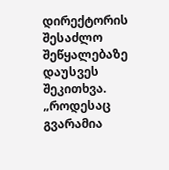დირექტორის შესაძლო შეწყალებაზე დაუსვეს შეკითხვა. „როდესაც გვარამია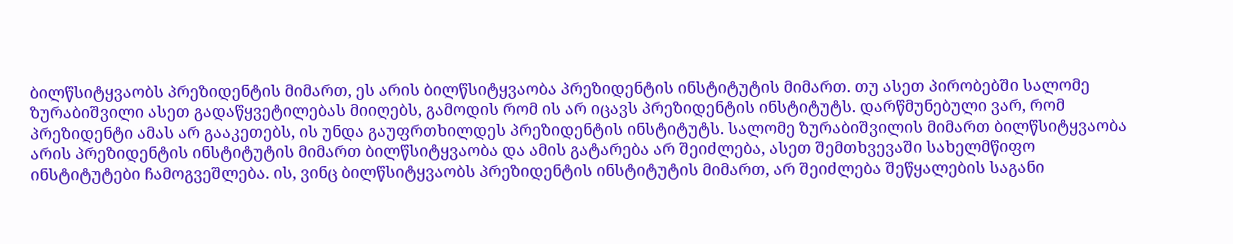ბილწსიტყვაობს პრეზიდენტის მიმართ, ეს არის ბილწსიტყვაობა პრეზიდენტის ინსტიტუტის მიმართ. თუ ასეთ პირობებში სალომე ზურაბიშვილი ასეთ გადაწყვეტილებას მიიღებს, გამოდის რომ ის არ იცავს პრეზიდენტის ინსტიტუტს. დარწმუნებული ვარ, რომ პრეზიდენტი ამას არ გააკეთებს, ის უნდა გაუფრთხილდეს პრეზიდენტის ინსტიტუტს. სალომე ზურაბიშვილის მიმართ ბილწსიტყვაობა არის პრეზიდენტის ინსტიტუტის მიმართ ბილწსიტყვაობა და ამის გატარება არ შეიძლება, ასეთ შემთხვევაში სახელმწიფო ინსტიტუტები ჩამოგვეშლება. ის, ვინც ბილწსიტყვაობს პრეზიდენტის ინსტიტუტის მიმართ, არ შეიძლება შეწყალების საგანი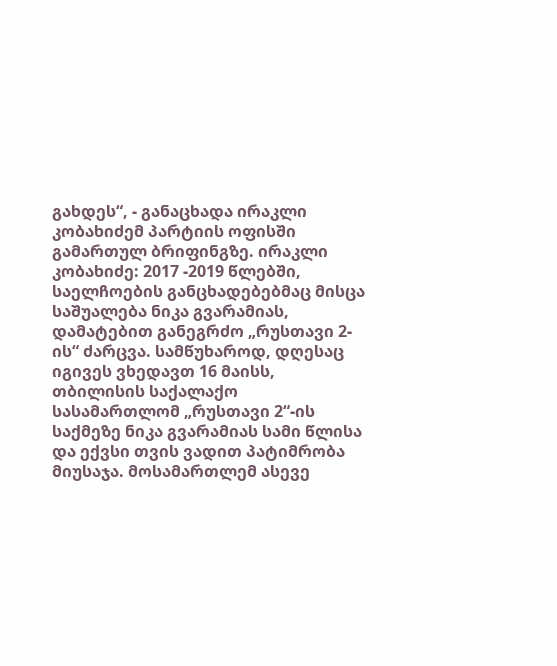გახდეს“, - განაცხადა ირაკლი კობახიძემ პარტიის ოფისში გამართულ ბრიფინგზე. ირაკლი კობახიძე: 2017 -2019 წლებში, საელჩოების განცხადებებმაც მისცა საშუალება ნიკა გვარამიას, დამატებით განეგრძო „რუსთავი 2-ის“ ძარცვა. სამწუხაროდ, დღესაც იგივეს ვხედავთ 16 მაისს, თბილისის საქალაქო სასამართლომ „რუსთავი 2“-ის საქმეზე ნიკა გვარამიას სამი წლისა და ექვსი თვის ვადით პატიმრობა მიუსაჯა. მოსამართლემ ასევე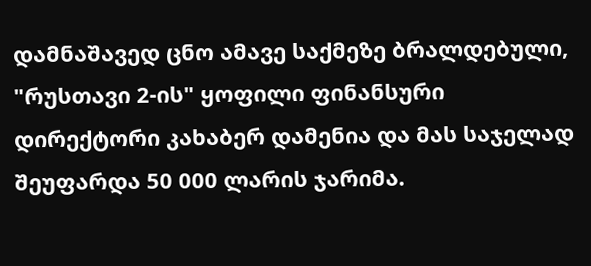დამნაშავედ ცნო ამავე საქმეზე ბრალდებული, "რუსთავი 2-ის" ყოფილი ფინანსური დირექტორი კახაბერ დამენია და მას საჯელად შეუფარდა 50 000 ლარის ჯარიმა.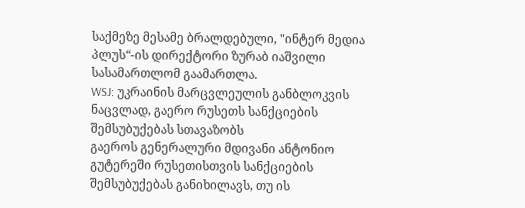საქმეზე მესამე ბრალდებული, "ინტერ მედია პლუს“-ის დირექტორი ზურაბ იაშვილი სასამართლომ გაამართლა.
WSJ: უკრაინის მარცვლეულის განბლოკვის ნაცვლად, გაერო რუსეთს სანქციების შემსუბუქებას სთავაზობს
გაეროს გენერალური მდივანი ანტონიო გუტერეში რუსეთისთვის სანქციების შემსუბუქებას განიხილავს, თუ ის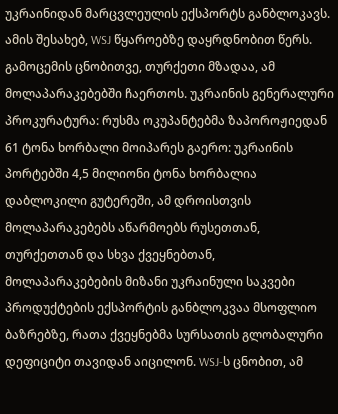უკრაინიდან მარცვლეულის ექსპორტს განბლოკავს. ამის შესახებ, WSJ წყაროებზე დაყრდნობით წერს. გამოცემის ცნობითვე, თურქეთი მზადაა, ამ მოლაპარაკებებში ჩაერთოს. უკრაინის გენერალური პროკურატურა: რუსმა ოკუპანტებმა ზაპოროჟიედან 61 ტონა ხორბალი მოიპარეს გაერო: უკრაინის პორტებში 4,5 მილიონი ტონა ხორბალია დაბლოკილი გუტერეში, ამ დროისთვის მოლაპარაკებებს აწარმოებს რუსეთთან, თურქეთთან და სხვა ქვეყნებთან, მოლაპარაკებების მიზანი უკრაინული საკვები პროდუქტების ექსპორტის განბლოკვაა მსოფლიო ბაზრებზე, რათა ქვეყნებმა სურსათის გლობალური დეფიციტი თავიდან აიცილონ. WSJ-ს ცნობით, ამ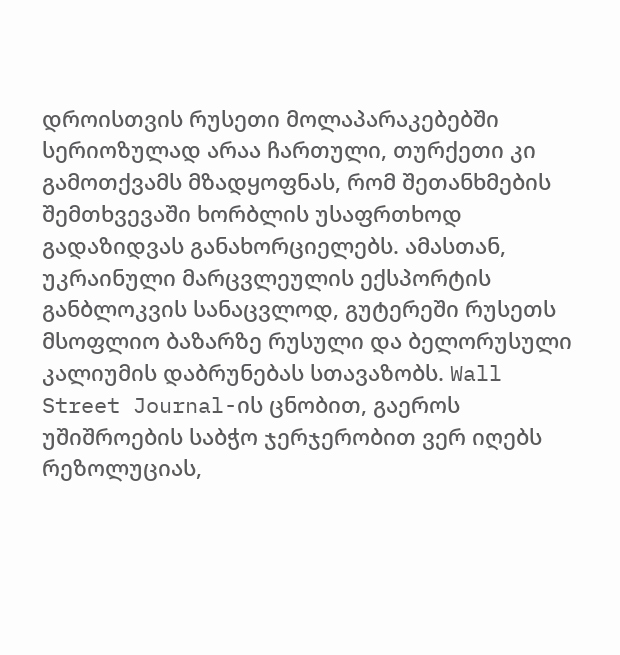დროისთვის რუსეთი მოლაპარაკებებში სერიოზულად არაა ჩართული, თურქეთი კი გამოთქვამს მზადყოფნას, რომ შეთანხმების შემთხვევაში ხორბლის უსაფრთხოდ გადაზიდვას განახორციელებს. ამასთან, უკრაინული მარცვლეულის ექსპორტის განბლოკვის სანაცვლოდ, გუტერეში რუსეთს მსოფლიო ბაზარზე რუსული და ბელორუსული კალიუმის დაბრუნებას სთავაზობს. Wall Street Journal-ის ცნობით, გაეროს უშიშროების საბჭო ჯერჯერობით ვერ იღებს რეზოლუციას,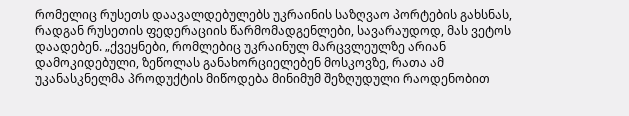რომელიც რუსეთს დაავალდებულებს უკრაინის საზღვაო პორტების გახსნას, რადგან რუსეთის ფედერაციის წარმომადგენლები, სავარაუდოდ, მას ვეტოს დაადებენ. „ქვეყნები, რომლებიც უკრაინულ მარცვლეულზე არიან დამოკიდებული, ზეწოლას განახორციელებენ მოსკოვზე, რათა ამ უკანასკნელმა პროდუქტის მიწოდება მინიმუმ შეზღუდული რაოდენობით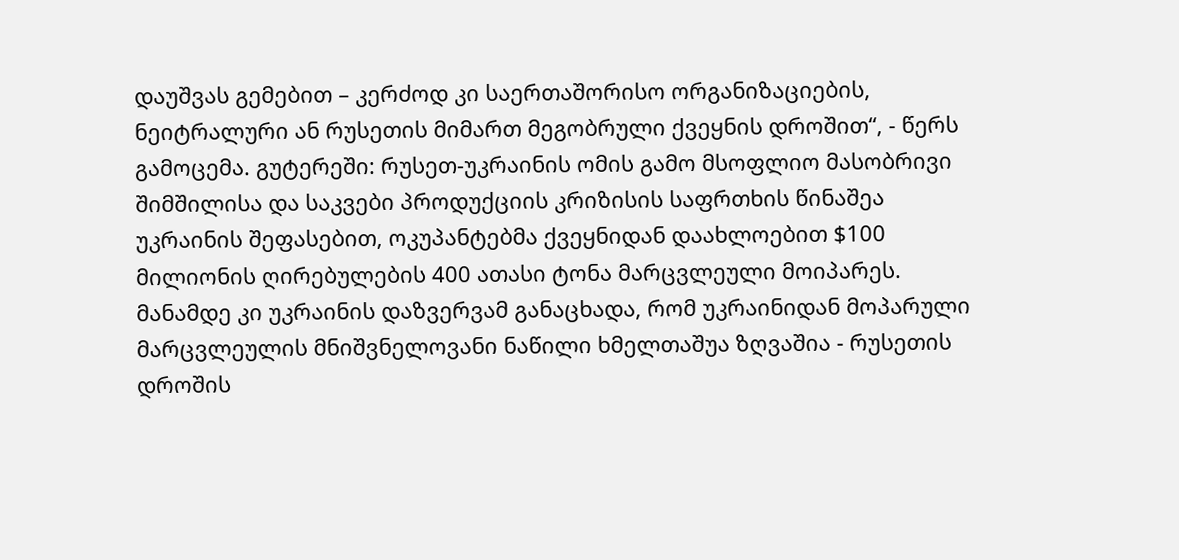დაუშვას გემებით – კერძოდ კი საერთაშორისო ორგანიზაციების, ნეიტრალური ან რუსეთის მიმართ მეგობრული ქვეყნის დროშით“, - წერს გამოცემა. გუტერეში: რუსეთ-უკრაინის ომის გამო მსოფლიო მასობრივი შიმშილისა და საკვები პროდუქციის კრიზისის საფრთხის წინაშეა უკრაინის შეფასებით, ოკუპანტებმა ქვეყნიდან დაახლოებით $100 მილიონის ღირებულების 400 ათასი ტონა მარცვლეული მოიპარეს. მანამდე კი უკრაინის დაზვერვამ განაცხადა, რომ უკრაინიდან მოპარული მარცვლეულის მნიშვნელოვანი ნაწილი ხმელთაშუა ზღვაშია - რუსეთის დროშის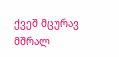ქვეშ მცურავ მშრალ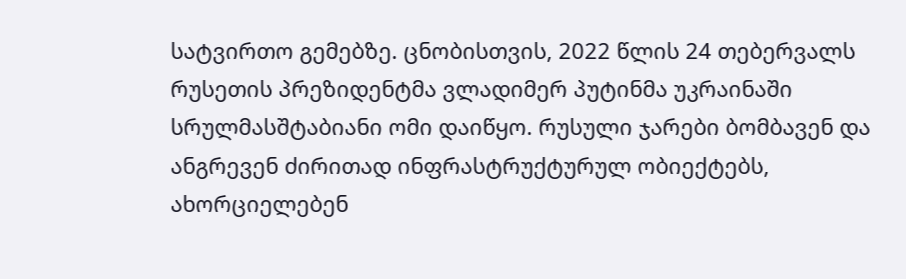სატვირთო გემებზე. ცნობისთვის, 2022 წლის 24 თებერვალს რუსეთის პრეზიდენტმა ვლადიმერ პუტინმა უკრაინაში სრულმასშტაბიანი ომი დაიწყო. რუსული ჯარები ბომბავენ და ანგრევენ ძირითად ინფრასტრუქტურულ ობიექტებს, ახორციელებენ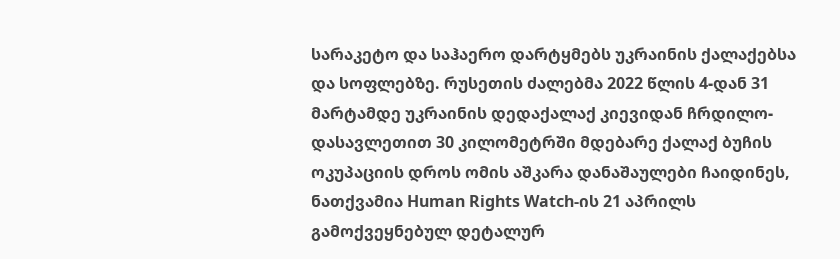სარაკეტო და საჰაერო დარტყმებს უკრაინის ქალაქებსა და სოფლებზე. რუსეთის ძალებმა 2022 წლის 4-დან 31 მარტამდე უკრაინის დედაქალაქ კიევიდან ჩრდილო-დასავლეთით 30 კილომეტრში მდებარე ქალაქ ბუჩის ოკუპაციის დროს ომის აშკარა დანაშაულები ჩაიდინეს, ნათქვამია Human Rights Watch-ის 21 აპრილს გამოქვეყნებულ დეტალურ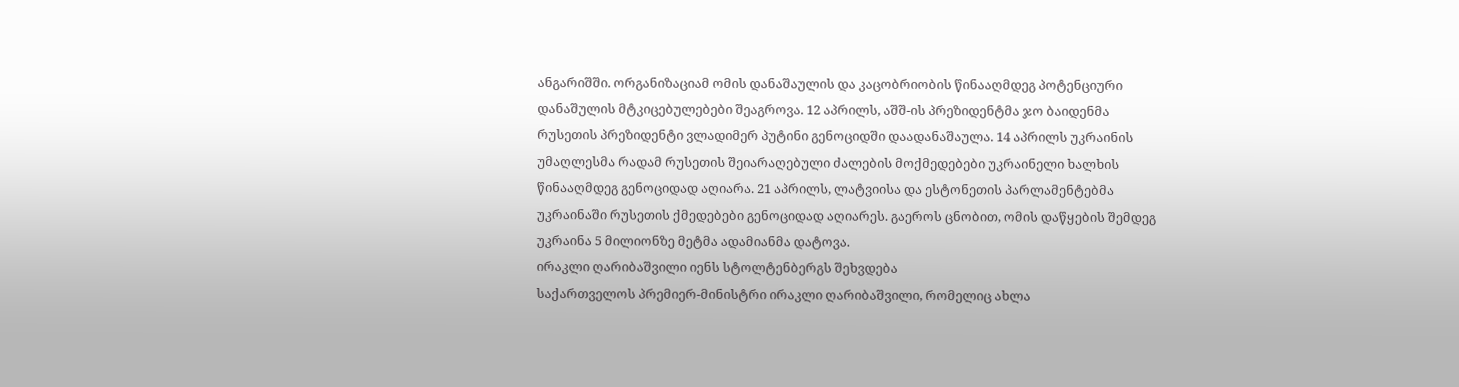ანგარიშში. ორგანიზაციამ ომის დანაშაულის და კაცობრიობის წინააღმდეგ პოტენციური დანაშულის მტკიცებულებები შეაგროვა. 12 აპრილს, აშშ-ის პრეზიდენტმა ჯო ბაიდენმა რუსეთის პრეზიდენტი ვლადიმერ პუტინი გენოციდში დაადანაშაულა. 14 აპრილს უკრაინის უმაღლესმა რადამ რუსეთის შეიარაღებული ძალების მოქმედებები უკრაინელი ხალხის წინააღმდეგ გენოციდად აღიარა. 21 აპრილს, ლატვიისა და ესტონეთის პარლამენტებმა უკრაინაში რუსეთის ქმედებები გენოციდად აღიარეს. გაეროს ცნობით, ომის დაწყების შემდეგ უკრაინა 5 მილიონზე მეტმა ადამიანმა დატოვა.
ირაკლი ღარიბაშვილი იენს სტოლტენბერგს შეხვდება
საქართველოს პრემიერ-მინისტრი ირაკლი ღარიბაშვილი, რომელიც ახლა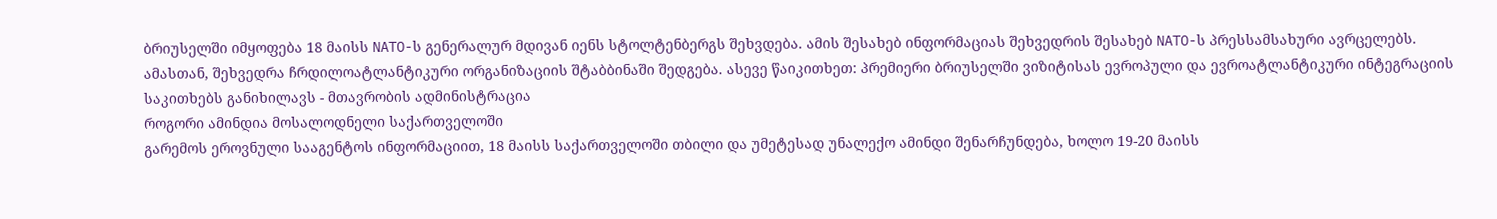ბრიუსელში იმყოფება 18 მაისს NATO-ს გენერალურ მდივან იენს სტოლტენბერგს შეხვდება. ამის შესახებ ინფორმაციას შეხვედრის შესახებ NATO-ს პრესსამსახური ავრცელებს. ამასთან, შეხვედრა ჩრდილოატლანტიკური ორგანიზაციის შტაბბინაში შედგება. ასევე წაიკითხეთ: პრემიერი ბრიუსელში ვიზიტისას ევროპული და ევროატლანტიკური ინტეგრაციის საკითხებს განიხილავს - მთავრობის ადმინისტრაცია
როგორი ამინდია მოსალოდნელი საქართველოში
გარემოს ეროვნული სააგენტოს ინფორმაციით, 18 მაისს საქართველოში თბილი და უმეტესად უნალექო ამინდი შენარჩუნდება, ხოლო 19-20 მაისს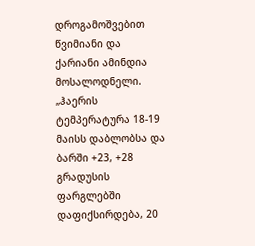დროგამოშვებით წვიმიანი და ქარიანი ამინდია მოსალოდნელი. „ჰაერის ტემპერატურა 18-19 მაისს დაბლობსა და ბარში +23, +28 გრადუსის ფარგლებში დაფიქსირდება, 20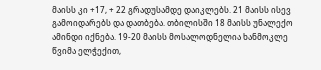მაისს კი +17, + 22 გრადუსამდე დაიკლებს. 21 მაისს ისევ გამოიდარებს და დათბება. თბილისში 18 მაისს უნალექო ამინდი იქნება. 19-20 მაისს მოსალოდნელია ხანმოკლე წვიმა ელჭექით,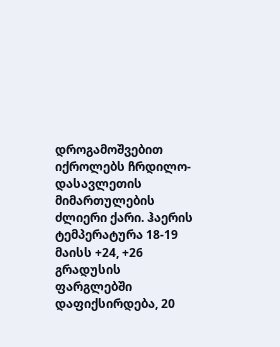დროგამოშვებით იქროლებს ჩრდილო-დასავლეთის მიმართულების ძლიერი ქარი. ჰაერის ტემპერატურა 18-19 მაისს +24, +26 გრადუსის ფარგლებში დაფიქსირდება, 20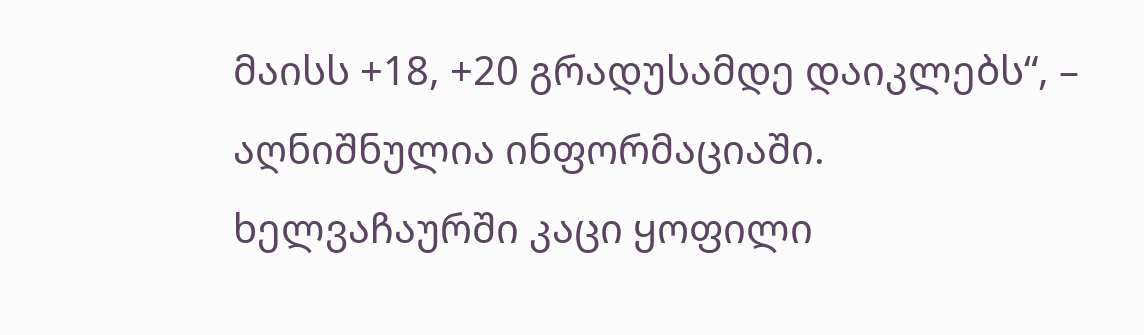მაისს +18, +20 გრადუსამდე დაიკლებს“, – აღნიშნულია ინფორმაციაში.
ხელვაჩაურში კაცი ყოფილი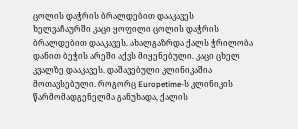ცოლის დაჭრის ბრალდებით დააკავეს
ხელვაჩაურში კაცი ყოფილი ცოლის დაჭრის ბრალდებით დააკავეს. ახალგაზრდა ქალს ჭრილობა დანით ბეჭის არეში აქვს მიყენებული. კაცი ცხელ კვალზე დააკავეს. დაშავებული კლინიკაშია მოთავსებული. როგორც Europetime-ს კლინიკის წარმომადგენელმა განუხადა, ქალის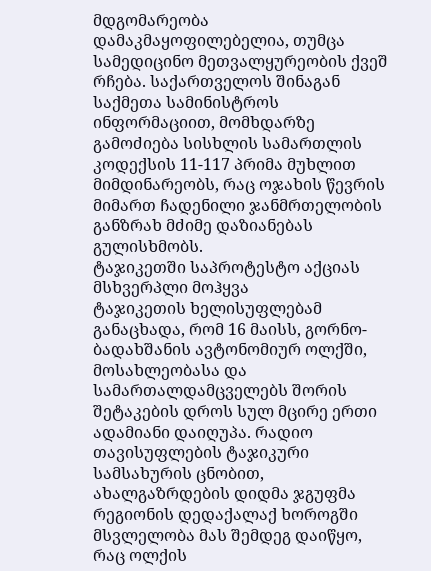მდგომარეობა დამაკმაყოფილებელია, თუმცა სამედიცინო მეთვალყურეობის ქვეშ რჩება. საქართველოს შინაგან საქმეთა სამინისტროს ინფორმაციით, მომხდარზე გამოძიება სისხლის სამართლის კოდექსის 11-117 პრიმა მუხლით მიმდინარეობს, რაც ოჯახის წევრის მიმართ ჩადენილი ჯანმრთელობის განზრახ მძიმე დაზიანებას გულისხმობს.
ტაჯიკეთში საპროტესტო აქციას მსხვერპლი მოჰყვა
ტაჯიკეთის ხელისუფლებამ განაცხადა, რომ 16 მაისს, გორნო-ბადახშანის ავტონომიურ ოლქში, მოსახლეობასა და სამართალდამცველებს შორის შეტაკების დროს სულ მცირე ერთი ადამიანი დაიღუპა. რადიო თავისუფლების ტაჯიკური სამსახურის ცნობით, ახალგაზრდების დიდმა ჯგუფმა რეგიონის დედაქალაქ ხოროგში მსვლელობა მას შემდეგ დაიწყო, რაც ოლქის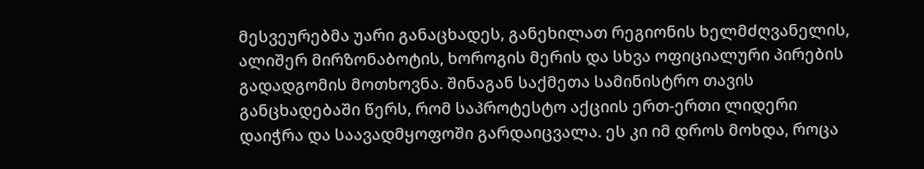მესვეურებმა უარი განაცხადეს, განეხილათ რეგიონის ხელმძღვანელის, ალიშერ მირზონაბოტის, ხოროგის მერის და სხვა ოფიციალური პირების გადადგომის მოთხოვნა. შინაგან საქმეთა სამინისტრო თავის განცხადებაში წერს, რომ საპროტესტო აქციის ერთ-ერთი ლიდერი დაიჭრა და საავადმყოფოში გარდაიცვალა. ეს კი იმ დროს მოხდა, როცა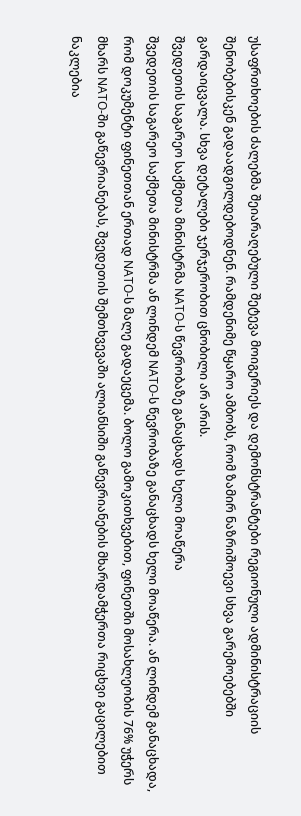უსაფრთხოების ძალებმა შეიარაღებული შეტევა მოიგერიეს და დემონსტრანტები რეგიონული ადმინისტრაციის შენობებისკენ გადაადგილდებოდნენ. რამდენიმე წყარო ამბობს, რომ ზამირ ნაზრიშოევი სხვა გარემოებებში გარდაიცვალა. სხვა დეტალები ჯერჯერობით ცნობილი არ არის.
შვედეთის საგარეო საქმეთა მინისტრმა NATO-ს წევრობაზე განაცხადს ხელი მოაწერა
შვედეთის საგარეო საქმეთა მინისტრმა ან ლინდემ NATO-ს წევრობაზე განაცხადს ხელი მოაწერა. ან ლინდემ განაცხადა, რომ დოკუმენტი ფინეთთან ერთად NATO-ს მალე გადაეცემა. ბოლო გამოკითხვებით, ფინეთში მოსახლეობის 76% უჭერს მხარს NATO-ში გაწევრიანებას, შვედეთის შემთხვევაში ალიანსიში გაწევრიანების მხარდამჭერთა რიცხვი გაცილებით ნაკლებია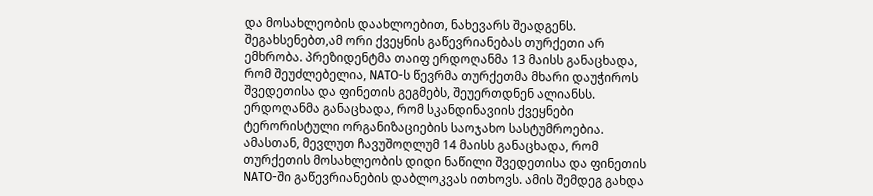და მოსახლეობის დაახლოებით, ნახევარს შეადგენს. შეგახსენებთ,ამ ორი ქვეყნის გაწევრიანებას თურქეთი არ ემხრობა. პრეზიდენტმა თაიფ ერდოღანმა 13 მაისს განაცხადა, რომ შეუძლებელია, NATO-ს წევრმა თურქეთმა მხარი დაუჭიროს შვედეთისა და ფინეთის გეგმებს, შეუერთდნენ ალიანსს. ერდოღანმა განაცხადა, რომ სკანდინავიის ქვეყნები ტერორისტული ორგანიზაციების საოჯახო სასტუმროებია. ამასთან, მევლუთ ჩავუშოღლუმ 14 მაისს განაცხადა, რომ თურქეთის მოსახლეობის დიდი ნაწილი შვედეთისა და ფინეთის NATO-ში გაწევრიანების დაბლოკვას ითხოვს. ამის შემდეგ გახდა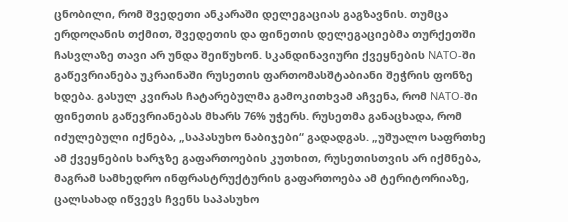ცნობილი, რომ შვედეთი ანკარაში დელეგაციას გაგზავნის. თუმცა ერდოღანის თქმით, შვედეთის და ფინეთის დელეგაციებმა თურქეთში ჩასვლაზე თავი არ უნდა შეიწუხონ. სკანდინავიური ქვეყნების NATO-ში გაწევრიანება უკრაინაში რუსეთის ფართომასშტაბიანი შეჭრის ფონზე ხდება. გასულ კვირას ჩატარებულმა გამოკითხვამ აჩვენა, რომ NATO-ში ფინეთის გაწევრიანებას მხარს 76% უჭერს. რუსეთმა განაცხადა, რომ იძულებული იქნება, „საპასუხო ნაბიჯები“ გადადგას. „უშუალო საფრთხე ამ ქვეყნების ხარჯზე გაფართოების კუთხით, რუსეთისთვის არ იქმნება, მაგრამ სამხედრო ინფრასტრუქტურის გაფართოება ამ ტერიტორიაზე, ცალსახად იწვევს ჩვენს საპასუხო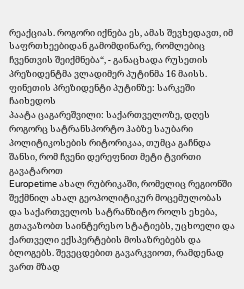რეაქციას. როგორი იქნება ეს, ამას შევხედავთ, იმ საფრთხეებიდან გამომდინარე, რომლებიც ჩვენთვის შეიქმნება“, - განაცხადა რუსეთის პრეზიდენტმა ვლადიმერ პუტინმა 16 მაისს. ფინეთის პრეზიდენტი პუტინზე: სარკეში ჩაიხედოს
პაატა ცაგარეშვილი: საქართველოზე, დღეს როგორც სატრანსპორტო ჰაბზე საუბარი პოლიტიკოსების რიტორიკაა, თუმცა გაჩნდა შანსი, რომ ჩვენი დერეფნით მეტი ტვირთი გავატაროთ
Europetime ახალ რუბრიკაში, რომელიც რეგიონში შექმნილ ახალ გეოპოლიტიკურ მოცემულობას და საქართველოს სატრანზიტო როლს ეხება, გთავაზობთ საინტერესო სტატიებს, უცხოელი და ქართველი ექსპერტების მოსაზრებებს და ბლოგებს. შევეცდებით გავარკვიოთ, რამდენად ვართ მზად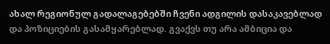ახალ რეგიონულ გადალაგებებში ჩვენი ადგილის დასაკავებლად და პოზიციების გასამყარებლად. გვაქვს თუ არა ამბიცია და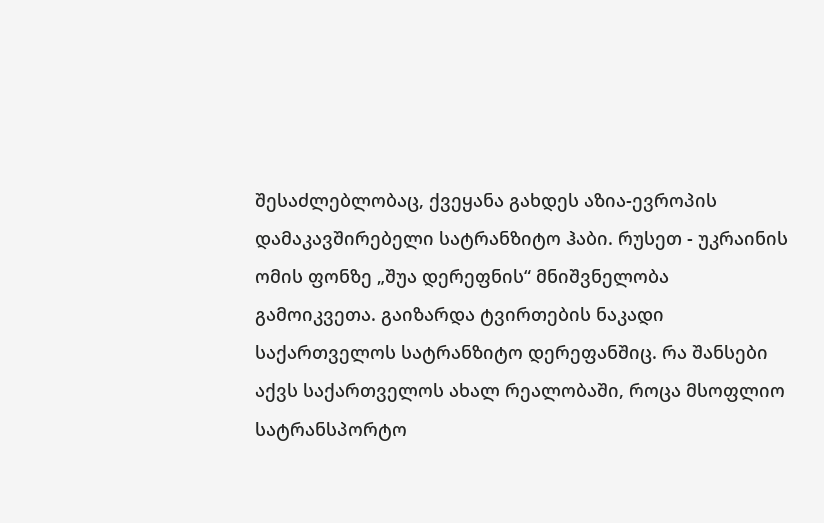შესაძლებლობაც, ქვეყანა გახდეს აზია-ევროპის დამაკავშირებელი სატრანზიტო ჰაბი. რუსეთ - უკრაინის ომის ფონზე „შუა დერეფნის“ მნიშვნელობა გამოიკვეთა. გაიზარდა ტვირთების ნაკადი საქართველოს სატრანზიტო დერეფანშიც. რა შანსები აქვს საქართველოს ახალ რეალობაში, როცა მსოფლიო სატრანსპორტო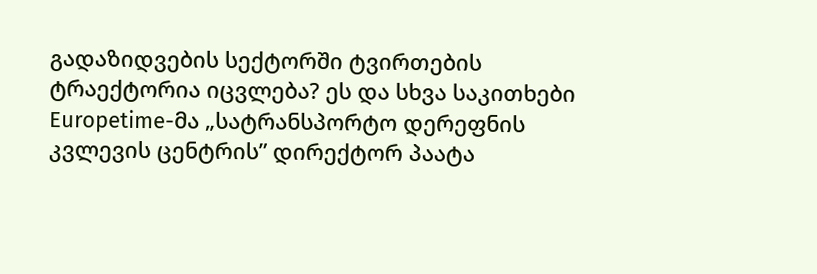გადაზიდვების სექტორში ტვირთების ტრაექტორია იცვლება? ეს და სხვა საკითხები Europetime-მა „სატრანსპორტო დერეფნის კვლევის ცენტრის” დირექტორ პაატა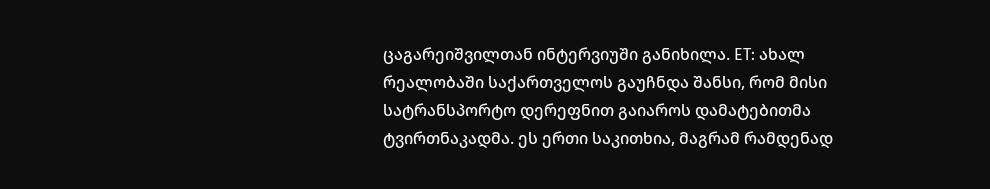ცაგარეიშვილთან ინტერვიუში განიხილა. ET: ახალ რეალობაში საქართველოს გაუჩნდა შანსი, რომ მისი სატრანსპორტო დერეფნით გაიაროს დამატებითმა ტვირთნაკადმა. ეს ერთი საკითხია, მაგრამ რამდენად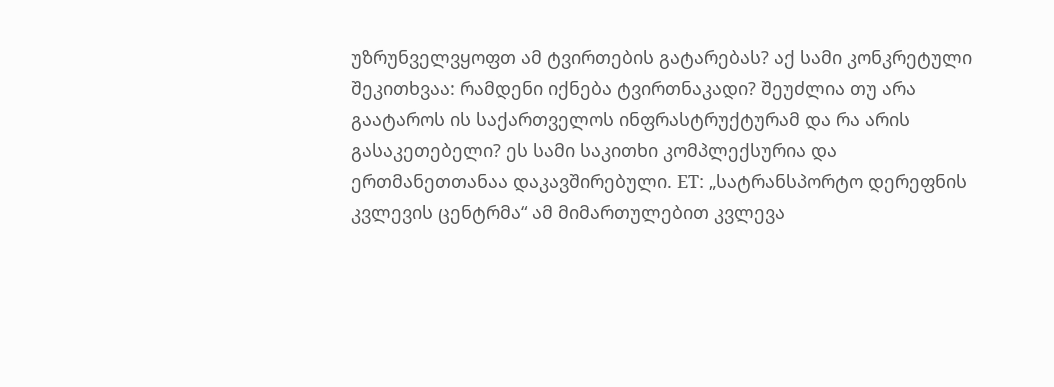უზრუნველვყოფთ ამ ტვირთების გატარებას? აქ სამი კონკრეტული შეკითხვაა: რამდენი იქნება ტვირთნაკადი? შეუძლია თუ არა გაატაროს ის საქართველოს ინფრასტრუქტურამ და რა არის გასაკეთებელი? ეს სამი საკითხი კომპლექსურია და ერთმანეთთანაა დაკავშირებული. ET: „სატრანსპორტო დერეფნის კვლევის ცენტრმა“ ამ მიმართულებით კვლევა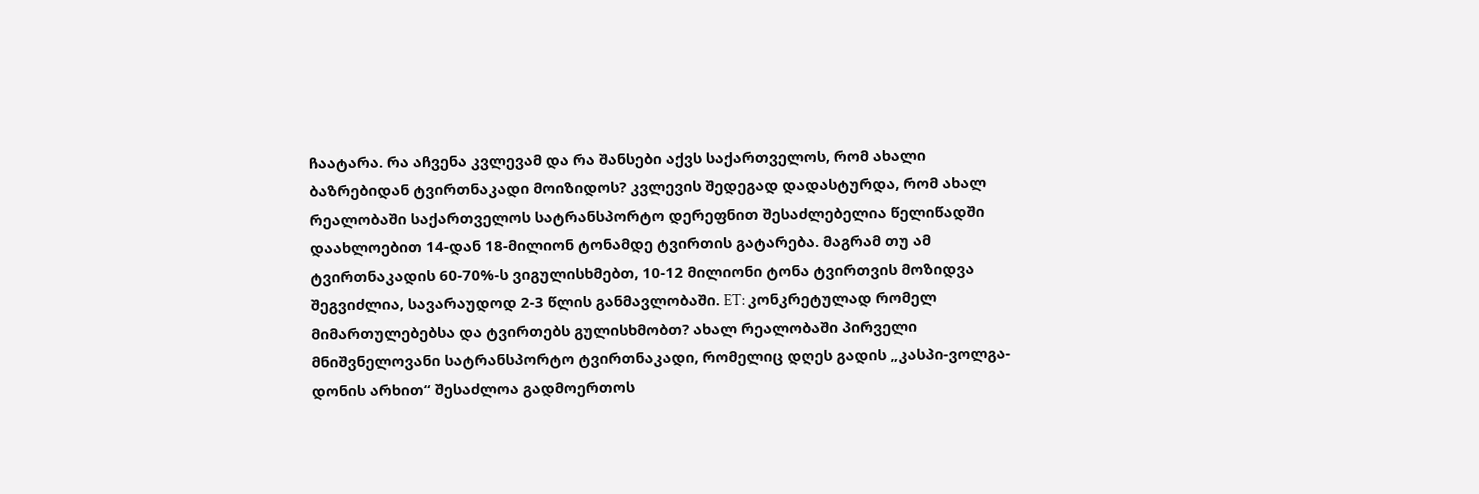ჩაატარა. რა აჩვენა კვლევამ და რა შანსები აქვს საქართველოს, რომ ახალი ბაზრებიდან ტვირთნაკადი მოიზიდოს? კვლევის შედეგად დადასტურდა, რომ ახალ რეალობაში საქართველოს სატრანსპორტო დერეფნით შესაძლებელია წელიწადში დაახლოებით 14-დან 18-მილიონ ტონამდე ტვირთის გატარება. მაგრამ თუ ამ ტვირთნაკადის 60-70%-ს ვიგულისხმებთ, 10-12 მილიონი ტონა ტვირთვის მოზიდვა შეგვიძლია, სავარაუდოდ 2-3 წლის განმავლობაში. ET: კონკრეტულად რომელ მიმართულებებსა და ტვირთებს გულისხმობთ? ახალ რეალობაში პირველი მნიშვნელოვანი სატრანსპორტო ტვირთნაკადი, რომელიც დღეს გადის „კასპი-ვოლგა-დონის არხით“ შესაძლოა გადმოერთოს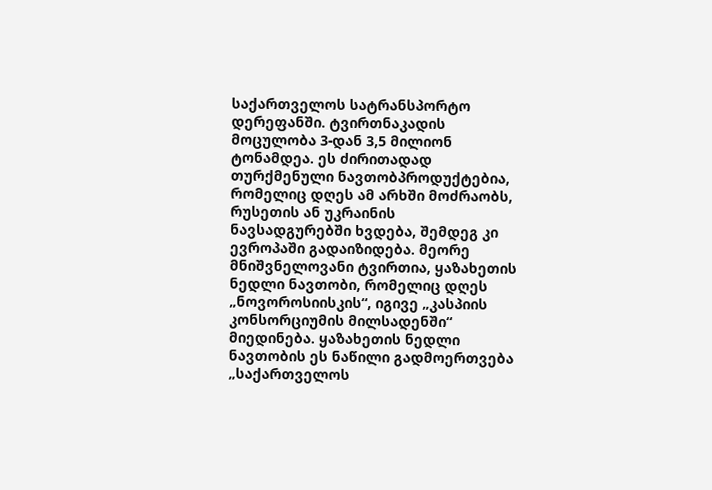საქართველოს სატრანსპორტო დერეფანში. ტვირთნაკადის მოცულობა 3-დან 3,5 მილიონ ტონამდეა. ეს ძირითადად თურქმენული ნავთობპროდუქტებია, რომელიც დღეს ამ არხში მოძრაობს, რუსეთის ან უკრაინის ნავსადგურებში ხვდება, შემდეგ კი ევროპაში გადაიზიდება. მეორე მნიშვნელოვანი ტვირთია, ყაზახეთის ნედლი ნავთობი, რომელიც დღეს „ნოვოროსიისკის“, იგივე „კასპიის კონსორციუმის მილსადენში“ მიედინება. ყაზახეთის ნედლი ნავთობის ეს ნაწილი გადმოერთვება „საქართველოს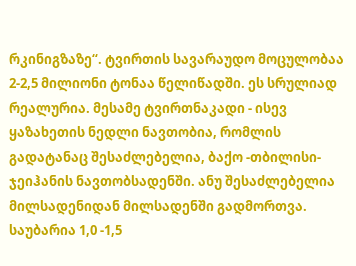რკინიგზაზე“. ტვირთის სავარაუდო მოცულობაა 2-2,5 მილიონი ტონაა წელიწადში. ეს სრულიად რეალურია. მესამე ტვირთნაკადი - ისევ ყაზახეთის ნედლი ნავთობია, რომლის გადატანაც შესაძლებელია, ბაქო -თბილისი-ჯეიჰანის ნავთობსადენში. ანუ შესაძლებელია მილსადენიდან მილსადენში გადმორთვა. საუბარია 1,0 -1,5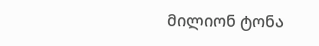მილიონ ტონა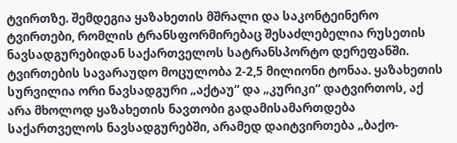ტვირთზე. შემდეგია ყაზახეთის მშრალი და საკონტეინერო ტვირთები, რომლის ტრანსფორმირებაც შესაძლებელია რუსეთის ნავსადგურებიდან საქართველოს სატრანსპორტო დერეფანში. ტვირთების სავარაუდო მოცულობა 2-2,5 მილიონი ტონაა. ყაზახეთის სურვილია ორი ნავსადგური „აქტაუ“ და „კურიკი“ დატვირთოს, აქ არა მხოლოდ ყაზახეთის ნავთობი გადამისამართდება საქართველოს ნავსადგურებში, არამედ დაიტვირთება „ბაქო-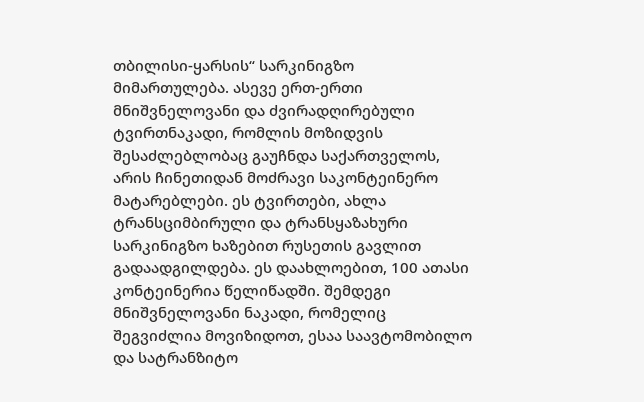თბილისი-ყარსის“ სარკინიგზო მიმართულება. ასევე ერთ-ერთი მნიშვნელოვანი და ძვირადღირებული ტვირთნაკადი, რომლის მოზიდვის შესაძლებლობაც გაუჩნდა საქართველოს, არის ჩინეთიდან მოძრავი საკონტეინერო მატარებლები. ეს ტვირთები, ახლა ტრანსციმბირული და ტრანსყაზახური სარკინიგზო ხაზებით რუსეთის გავლით გადაადგილდება. ეს დაახლოებით, 100 ათასი კონტეინერია წელიწადში. შემდეგი მნიშვნელოვანი ნაკადი, რომელიც შეგვიძლია მოვიზიდოთ, ესაა საავტომობილო და სატრანზიტო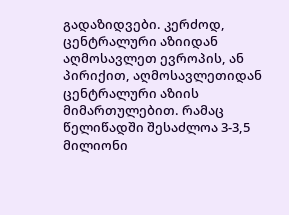გადაზიდვები. კერძოდ, ცენტრალური აზიიდან აღმოსავლეთ ევროპის, ან პირიქით, აღმოსავლეთიდან ცენტრალური აზიის მიმართულებით. რამაც წელიწადში შესაძლოა 3-3,5 მილიონი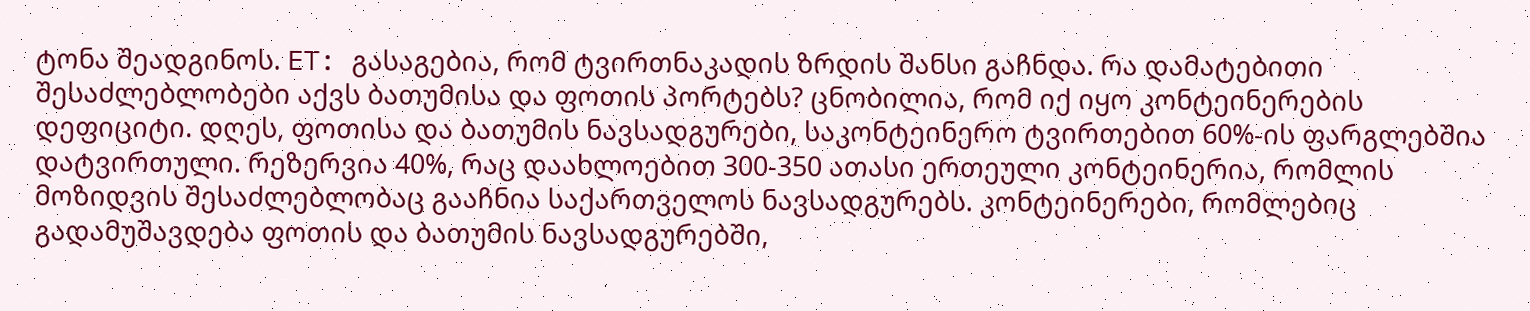ტონა შეადგინოს. ET: გასაგებია, რომ ტვირთნაკადის ზრდის შანსი გაჩნდა. რა დამატებითი შესაძლებლობები აქვს ბათუმისა და ფოთის პორტებს? ცნობილია, რომ იქ იყო კონტეინერების დეფიციტი. დღეს, ფოთისა და ბათუმის ნავსადგურები, საკონტეინერო ტვირთებით 60%-ის ფარგლებშია დატვირთული. რეზერვია 40%, რაც დაახლოებით 300-350 ათასი ერთეული კონტეინერია, რომლის მოზიდვის შესაძლებლობაც გააჩნია საქართველოს ნავსადგურებს. კონტეინერები, რომლებიც გადამუშავდება ფოთის და ბათუმის ნავსადგურებში,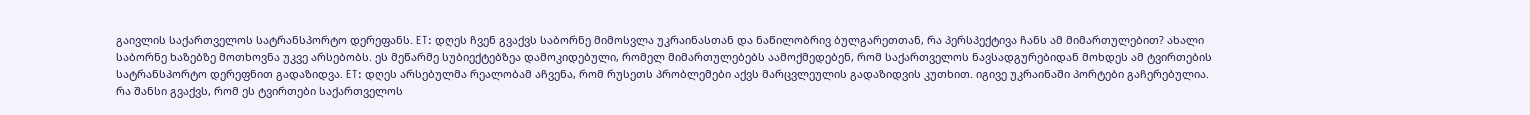გაივლის საქართველოს სატრანსპორტო დერეფანს. ET: დღეს ჩვენ გვაქვს საბორნე მიმოსვლა უკრაინასთან და ნაწილობრივ ბულგარეთთან, რა პერსპექტივა ჩანს ამ მიმართულებით? ახალი საბორნე ხაზებზე მოთხოვნა უკვე არსებობს. ეს მეწარმე სუბიექტებზეა დამოკიდებული, რომელ მიმართულებებს აამოქმედებენ, რომ საქართველოს ნავსადგურებიდან მოხდეს ამ ტვირთების სატრანსპორტო დერეფნით გადაზიდვა. ET: დღეს არსებულმა რეალობამ აჩვენა, რომ რუსეთს პრობლემები აქვს მარცვლეულის გადაზიდვის კუთხით. იგივე უკრაინაში პორტები გაჩერებულია. რა შანსი გვაქვს, რომ ეს ტვირთები საქართველოს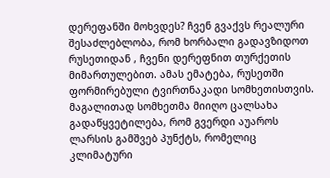დერეფანში მოხვდეს? ჩვენ გვაქვს რეალური შესაძლებლობა, რომ ხორბალი გადავზიდოთ რუსეთიდან , ჩვენი დერეფნით თურქეთის მიმართულებით. ამას ემატება, რუსეთში ფორმირებული ტვირთნაკადი სომხეთისთვის. მაგალითად სომხეთმა მიიღო ცალსახა გადაწყვეტილება, რომ გვერდი აუაროს ლარსის გამშვებ პუნქტს, რომელიც კლიმატური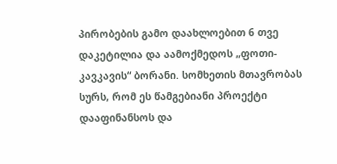პირობების გამო დაახლოებით 6 თვე დაკეტილია და აამოქმედოს „ფოთი-კავკავის“ ბორანი. სომხეთის მთავრობას სურს, რომ ეს წამგებიანი პროექტი დააფინანსოს და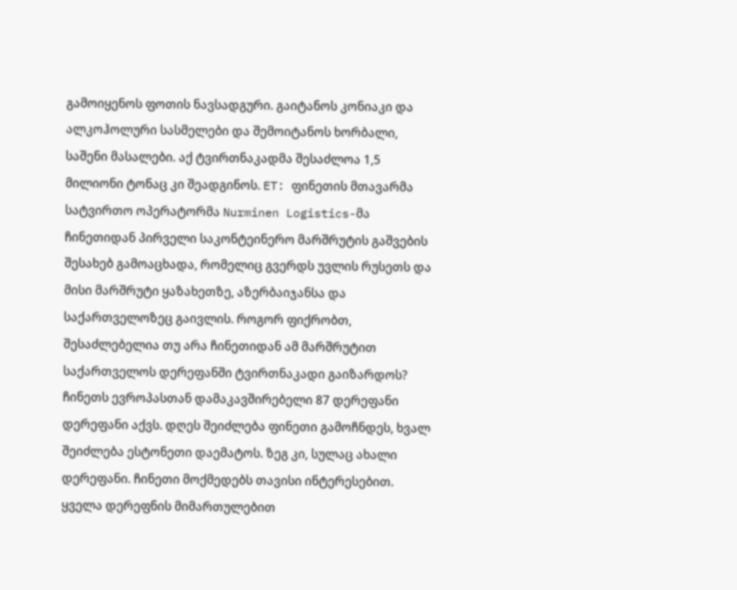გამოიყენოს ფოთის ნავსადგური. გაიტანოს კონიაკი და ალკოჰოლური სასმელები და შემოიტანოს ხორბალი, საშენი მასალები. აქ ტვირთნაკადმა შესაძლოა 1,5 მილიონი ტონაც კი შეადგინოს. ET: ფინეთის მთავარმა სატვირთო ოპერატორმა Nurminen Logistics-მა ჩინეთიდან პირველი საკონტეინერო მარშრუტის გაშვების შესახებ გამოაცხადა, რომელიც გვერდს უვლის რუსეთს და მისი მარშრუტი ყაზახეთზე, აზერბაიჯანსა და საქართველოზეც გაივლის. როგორ ფიქრობთ, შესაძლებელია თუ არა ჩინეთიდან ამ მარშრუტით საქართველოს დერეფანში ტვირთნაკადი გაიზარდოს? ჩინეთს ევროპასთან დამაკავშირებელი 87 დერეფანი დერეფანი აქვს. დღეს შეიძლება ფინეთი გამოჩნდეს, ხვალ შეიძლება ესტონეთი დაემატოს. ზეგ კი, სულაც ახალი დერეფანი. ჩინეთი მოქმედებს თავისი ინტერესებით. ყველა დერეფნის მიმართულებით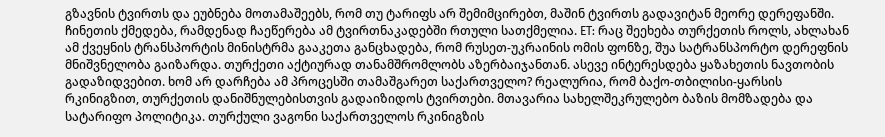გზავნის ტვირთს და ეუბნება მოთამაშეებს, რომ თუ ტარიფს არ შემიმცირებთ, მაშინ ტვირთს გადავიტან მეორე დერეფანში. ჩინეთის ქმედება, რამდენად ჩაეწერება ამ ტვირთნაკადებში რთული სათქმელია. ET: რაც შეეხება თურქეთის როლს, ახლახან ამ ქვეყნის ტრანსპორტის მინისტრმა გააკეთა განცხადება, რომ რუსეთ-უკრაინის ომის ფონზე, შუა სატრანსპორტო დერეფნის მნიშვნელობა გაიზარდა. თურქეთი აქტიურად თანამშრომლობს აზერბაიჯანთან. ასევე ინტერესდება ყაზახეთის ნავთობის გადაზიდვებით. ხომ არ დარჩება ამ პროცესში თამაშგარეთ საქართველო? რეალურია, რომ ბაქო-თბილისი-ყარსის რკინიგზით, თურქეთის დანიშნულებისთვის გადაიზიდოს ტვირთები. მთავარია სახელშეკრულებო ბაზის მომზადება და სატარიფო პოლიტიკა. თურქული ვაგონი საქართველოს რკინიგზის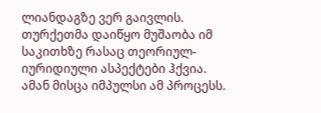ლიანდაგზე ვერ გაივლის. თურქეთმა დაიწყო მუშაობა იმ საკითხზე რასაც თეორიულ-იურიდიული ასპექტები ჰქვია. ამან მისცა იმპულსი ამ პროცესს.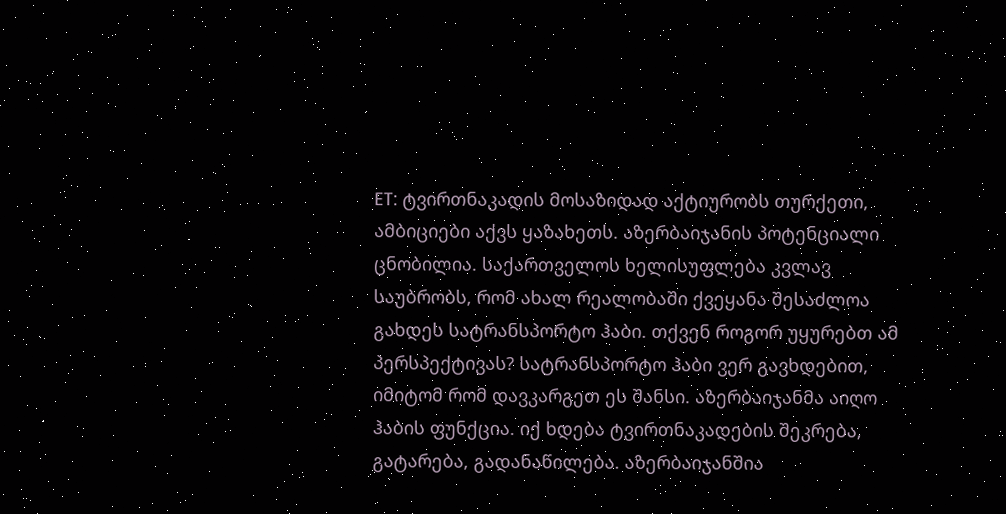ET: ტვირთნაკადის მოსაზიდად აქტიურობს თურქეთი, ამბიციები აქვს ყაზახეთს. აზერბაიჯანის პოტენციალი ცნობილია. საქართველოს ხელისუფლება კვლავ საუბრობს, რომ ახალ რეალობაში ქვეყანა შესაძლოა გახდეს სატრანსპორტო ჰაბი. თქვენ როგორ უყურებთ ამ პერსპექტივას? სატრანსპორტო ჰაბი ვერ გავხდებით, იმიტომ რომ დავკარგეთ ეს შანსი. აზერბაიჯანმა აიღო ჰაბის ფუნქცია. იქ ხდება ტვირთნაკადების შეკრება, გატარება, გადანაწილება. აზერბაიჯანშია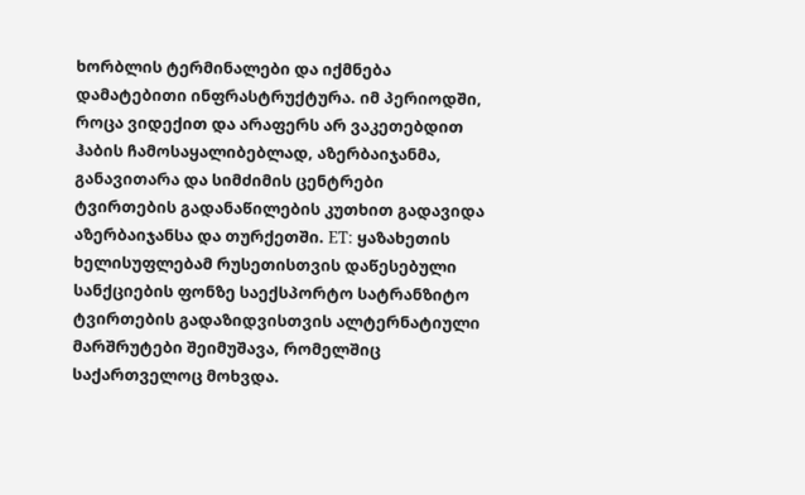ხორბლის ტერმინალები და იქმნება დამატებითი ინფრასტრუქტურა. იმ პერიოდში, როცა ვიდექით და არაფერს არ ვაკეთებდით ჰაბის ჩამოსაყალიბებლად, აზერბაიჯანმა, განავითარა და სიმძიმის ცენტრები ტვირთების გადანაწილების კუთხით გადავიდა აზერბაიჯანსა და თურქეთში. ET: ყაზახეთის ხელისუფლებამ რუსეთისთვის დაწესებული სანქციების ფონზე საექსპორტო სატრანზიტო ტვირთების გადაზიდვისთვის ალტერნატიული მარშრუტები შეიმუშავა, რომელშიც საქართველოც მოხვდა.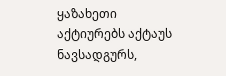ყაზახეთი აქტიურებს აქტაუს ნავსადგურს,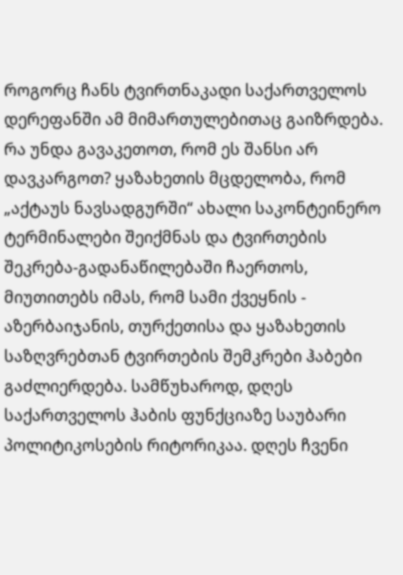როგორც ჩანს ტვირთნაკადი საქართველოს დერეფანში ამ მიმართულებითაც გაიზრდება. რა უნდა გავაკეთოთ, რომ ეს შანსი არ დავკარგოთ? ყაზახეთის მცდელობა, რომ „აქტაუს ნავსადგურში“ ახალი საკონტეინერო ტერმინალები შეიქმნას და ტვირთების შეკრება-გადანაწილებაში ჩაერთოს, მიუთითებს იმას, რომ სამი ქვეყნის - აზერბაიჯანის, თურქეთისა და ყაზახეთის საზღვრებთან ტვირთების შემკრები ჰაბები გაძლიერდება. სამწუხაროდ, დღეს საქართველოს ჰაბის ფუნქციაზე საუბარი პოლიტიკოსების რიტორიკაა. დღეს ჩვენი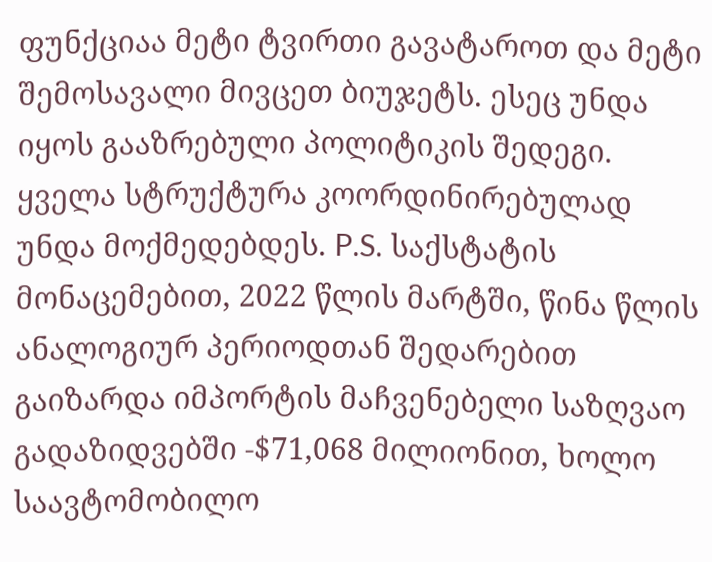ფუნქციაა მეტი ტვირთი გავატაროთ და მეტი შემოსავალი მივცეთ ბიუჯეტს. ესეც უნდა იყოს გააზრებული პოლიტიკის შედეგი. ყველა სტრუქტურა კოორდინირებულად უნდა მოქმედებდეს. P.S. საქსტატის მონაცემებით, 2022 წლის მარტში, წინა წლის ანალოგიურ პერიოდთან შედარებით გაიზარდა იმპორტის მაჩვენებელი საზღვაო გადაზიდვებში -$71,068 მილიონით, ხოლო საავტომობილო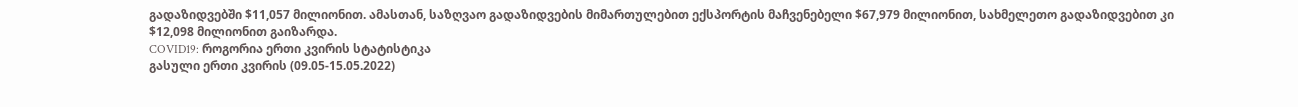გადაზიდვებში $11,057 მილიონით. ამასთან, საზღვაო გადაზიდვების მიმართულებით ექსპორტის მაჩვენებელი $67,979 მილიონით, სახმელეთო გადაზიდვებით კი $12,098 მილიონით გაიზარდა.
COVID19: როგორია ერთი კვირის სტატისტიკა
გასული ერთი კვირის (09.05-15.05.2022)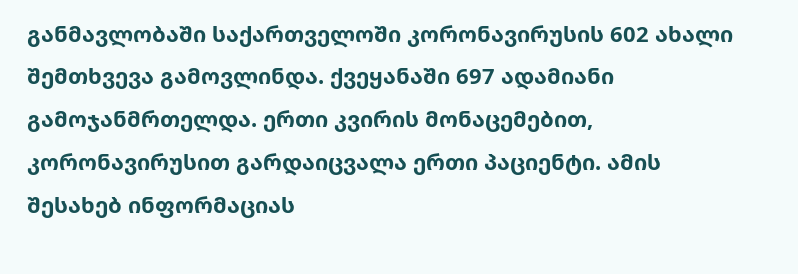განმავლობაში საქართველოში კორონავირუსის 602 ახალი შემთხვევა გამოვლინდა. ქვეყანაში 697 ადამიანი გამოჯანმრთელდა. ერთი კვირის მონაცემებით, კორონავირუსით გარდაიცვალა ერთი პაციენტი. ამის შესახებ ინფორმაციას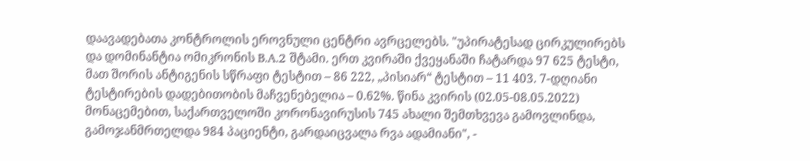დაავადებათა კონტროლის ეროვნული ცენტრი ავრცელებს. "უპირატესად ცირკულირებს და დომინანტია ომიკრონის B.A.2 შტამი. ერთ კვირაში ქვეყანაში ჩატარდა 97 625 ტესტი, მათ შორის ანტიგენის სწრაფი ტესტით – 86 222, „პისიარ“ ტესტით – 11 403. 7-დღიანი ტესტირების დადებითობის მაჩვენებელია – 0.62%. წინა კვირის (02.05-08.05.2022) მონაცემებით, საქართველოში კორონავირუსის 745 ახალი შემთხვევა გამოვლინდა, გამოჯანმრთელდა 984 პაციენტი, გარდაიცვალა რვა ადამიანი", -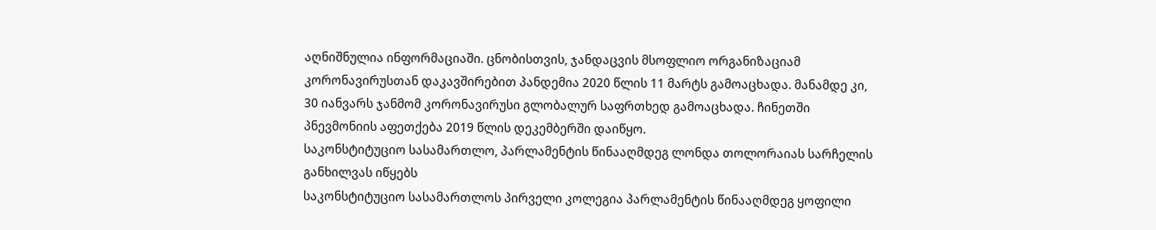აღნიშნულია ინფორმაციაში. ცნობისთვის, ჯანდაცვის მსოფლიო ორგანიზაციამ კორონავირუსთან დაკავშირებით პანდემია 2020 წლის 11 მარტს გამოაცხადა. მანამდე კი, 30 იანვარს ჯანმომ კორონავირუსი გლობალურ საფრთხედ გამოაცხადა. ჩინეთში პნევმონიის აფეთქება 2019 წლის დეკემბერში დაიწყო.
საკონსტიტუციო სასამართლო, პარლამენტის წინააღმდეგ ლონდა თოლორაიას სარჩელის განხილვას იწყებს
საკონსტიტუციო სასამართლოს პირველი კოლეგია პარლამენტის წინააღმდეგ ყოფილი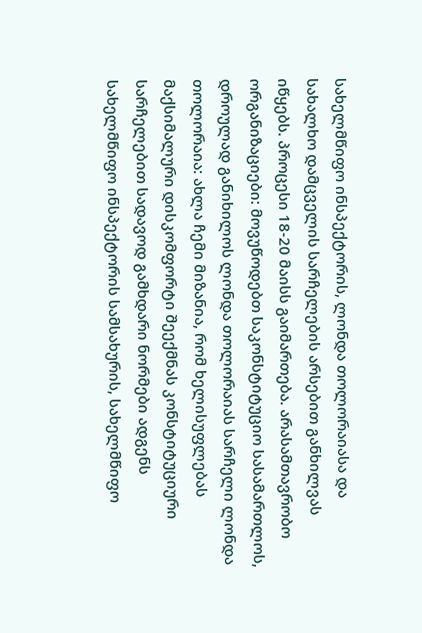სახელმწიფო ინსპექტორის, ლონდა თოლორაიასა და სახალხო დამცველის სარჩელების არსებით განხილვას იწყებს. პროცესი 18-20 მაისს გაიმართება. არასამთავრობო ორგანიზაციები: მოვუწოდებთ საკონსტიტუციო სასამართლოს, დროულად განიხილოს ლონდა თოლორაიას სარჩელი ლონდა თოლორაია: ახლა ჩემი მიზანია, რომ ხელისუფლებას მაქსიმალური დისკომფორტი შეექმნას კონსტიტუციური სარჩელებით სადავოდ გამხდარი ნორმები ადგენს სახელმწიფო ინსპექტორის სამსახურის, სახელმწიფო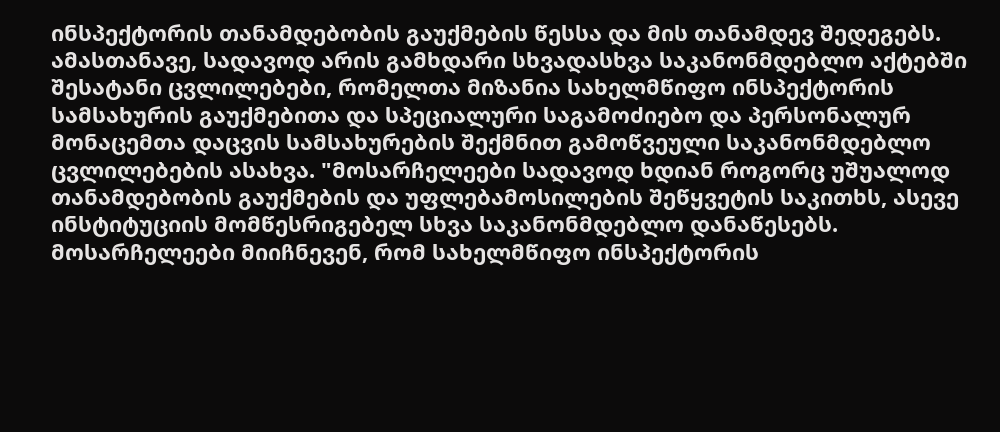ინსპექტორის თანამდებობის გაუქმების წესსა და მის თანამდევ შედეგებს. ამასთანავე, სადავოდ არის გამხდარი სხვადასხვა საკანონმდებლო აქტებში შესატანი ცვლილებები, რომელთა მიზანია სახელმწიფო ინსპექტორის სამსახურის გაუქმებითა და სპეციალური საგამოძიებო და პერსონალურ მონაცემთა დაცვის სამსახურების შექმნით გამოწვეული საკანონმდებლო ცვლილებების ასახვა. "მოსარჩელეები სადავოდ ხდიან როგორც უშუალოდ თანამდებობის გაუქმების და უფლებამოსილების შეწყვეტის საკითხს, ასევე ინსტიტუციის მომწესრიგებელ სხვა საკანონმდებლო დანაწესებს. მოსარჩელეები მიიჩნევენ, რომ სახელმწიფო ინსპექტორის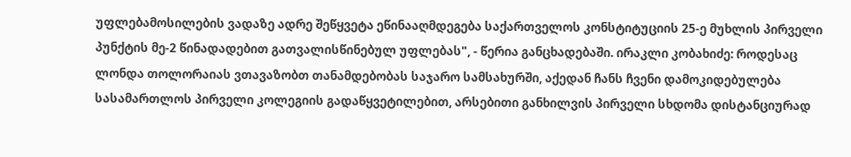უფლებამოსილების ვადაზე ადრე შეწყვეტა ეწინააღმდეგება საქართველოს კონსტიტუციის 25-ე მუხლის პირველი პუნქტის მე-2 წინადადებით გათვალისწინებულ უფლებას", - წერია განცხადებაში. ირაკლი კობახიძე: როდესაც ლონდა თოლორაიას ვთავაზობთ თანამდებობას საჯარო სამსახურში, აქედან ჩანს ჩვენი დამოკიდებულება სასამართლოს პირველი კოლეგიის გადაწყვეტილებით, არსებითი განხილვის პირველი სხდომა დისტანციურად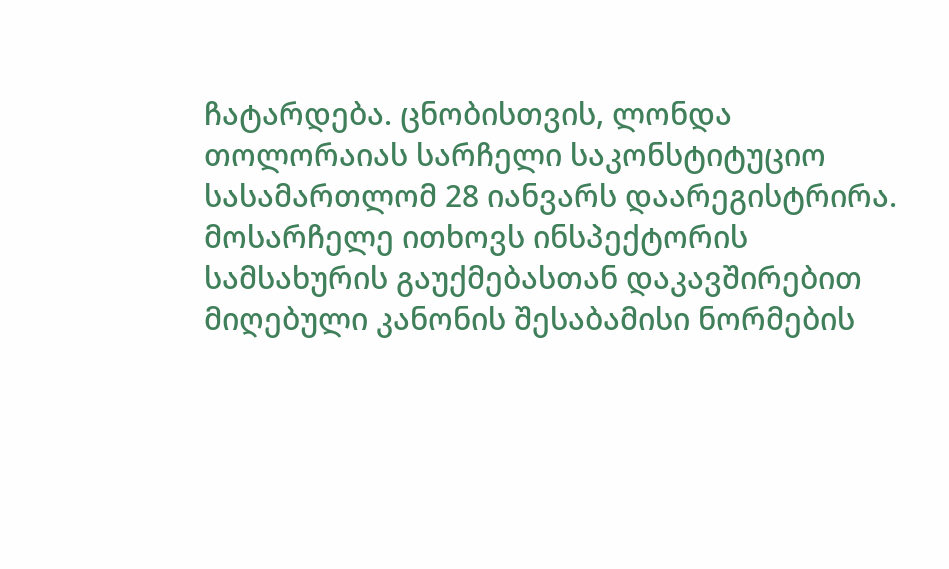ჩატარდება. ცნობისთვის, ლონდა თოლორაიას სარჩელი საკონსტიტუციო სასამართლომ 28 იანვარს დაარეგისტრირა. მოსარჩელე ითხოვს ინსპექტორის სამსახურის გაუქმებასთან დაკავშირებით მიღებული კანონის შესაბამისი ნორმების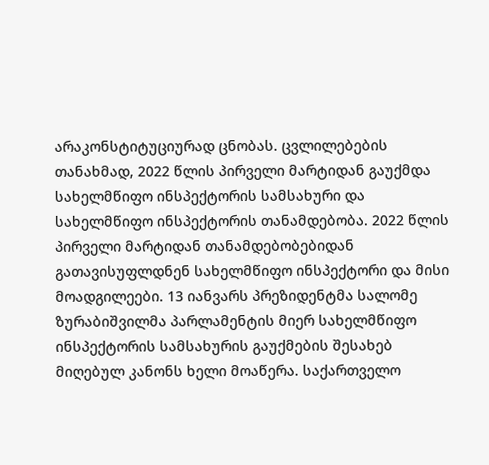არაკონსტიტუციურად ცნობას. ცვლილებების თანახმად, 2022 წლის პირველი მარტიდან გაუქმდა სახელმწიფო ინსპექტორის სამსახური და სახელმწიფო ინსპექტორის თანამდებობა. 2022 წლის პირველი მარტიდან თანამდებობებიდან გათავისუფლდნენ სახელმწიფო ინსპექტორი და მისი მოადგილეები. 13 იანვარს პრეზიდენტმა სალომე ზურაბიშვილმა პარლამენტის მიერ სახელმწიფო ინსპექტორის სამსახურის გაუქმების შესახებ მიღებულ კანონს ხელი მოაწერა. საქართველო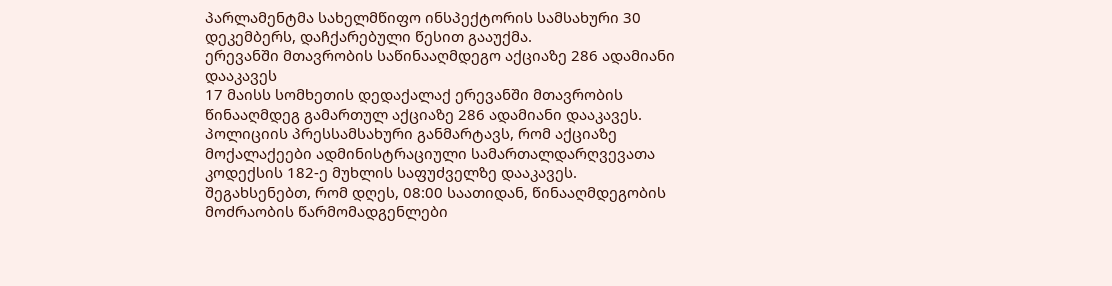პარლამენტმა სახელმწიფო ინსპექტორის სამსახური 30 დეკემბერს, დაჩქარებული წესით გააუქმა.
ერევანში მთავრობის საწინააღმდეგო აქციაზე 286 ადამიანი დააკავეს
17 მაისს სომხეთის დედაქალაქ ერევანში მთავრობის წინააღმდეგ გამართულ აქციაზე 286 ადამიანი დააკავეს. პოლიციის პრესსამსახური განმარტავს, რომ აქციაზე მოქალაქეები ადმინისტრაციული სამართალდარღვევათა კოდექსის 182-ე მუხლის საფუძველზე დააკავეს. შეგახსენებთ, რომ დღეს, 08:00 საათიდან, წინააღმდეგობის მოძრაობის წარმომადგენლები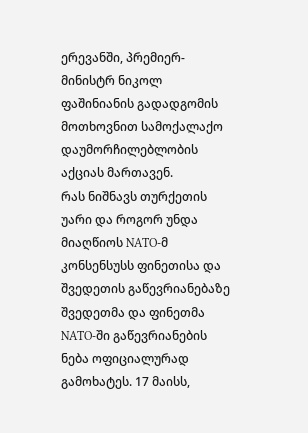ერევანში, პრემიერ-მინისტრ ნიკოლ ფაშინიანის გადადგომის მოთხოვნით სამოქალაქო დაუმორჩილებლობის აქციას მართავენ.
რას ნიშნავს თურქეთის უარი და როგორ უნდა მიაღწიოს NATO-მ კონსენსუსს ფინეთისა და შვედეთის გაწევრიანებაზე
შვედეთმა და ფინეთმა NATO-ში გაწევრიანების ნება ოფიციალურად გამოხატეს. 17 მაისს,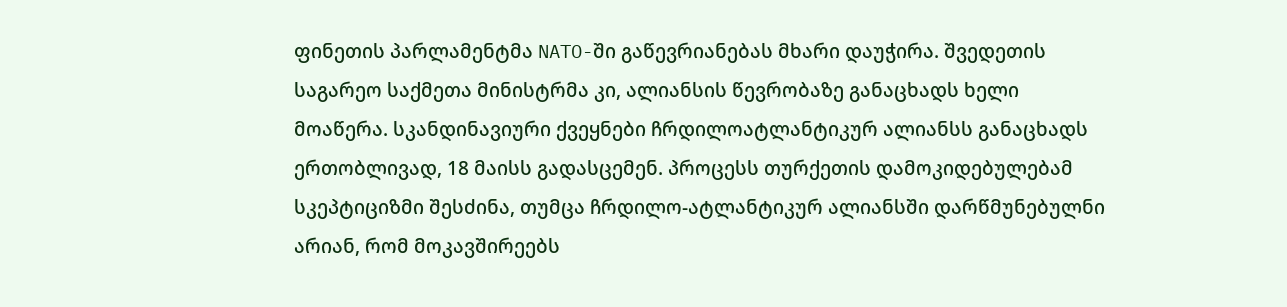ფინეთის პარლამენტმა NATO-ში გაწევრიანებას მხარი დაუჭირა. შვედეთის საგარეო საქმეთა მინისტრმა კი, ალიანსის წევრობაზე განაცხადს ხელი მოაწერა. სკანდინავიური ქვეყნები ჩრდილოატლანტიკურ ალიანსს განაცხადს ერთობლივად, 18 მაისს გადასცემენ. პროცესს თურქეთის დამოკიდებულებამ სკეპტიციზმი შესძინა, თუმცა ჩრდილო-ატლანტიკურ ალიანსში დარწმუნებულნი არიან, რომ მოკავშირეებს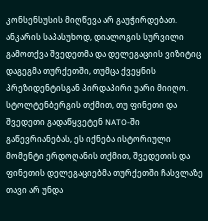კონსენსუსის მიღწევა არ გაუჭირდებათ. ანკარის საპასუხოდ, დიალოგის სურვილი გამოთქვა შვედეთმა და დელეგაციის ვიზიტიც დაგეგმა თურქეთში, თუმცა ქვეყნის პრეზიდენტისგან პირდაპირი უარი მიიღო. სტოლტენბერგის თქმით, თუ ფინეთი და შვედეთი გადაწყვეტენ NATO-ში გაწევრიანებას, ეს იქნება ისტორიული მომენტი ერდოღანის თქმით, შვედეთის და ფინეთის დელეგაციებმა თურქეთში ჩასვლაზე თავი არ უნდა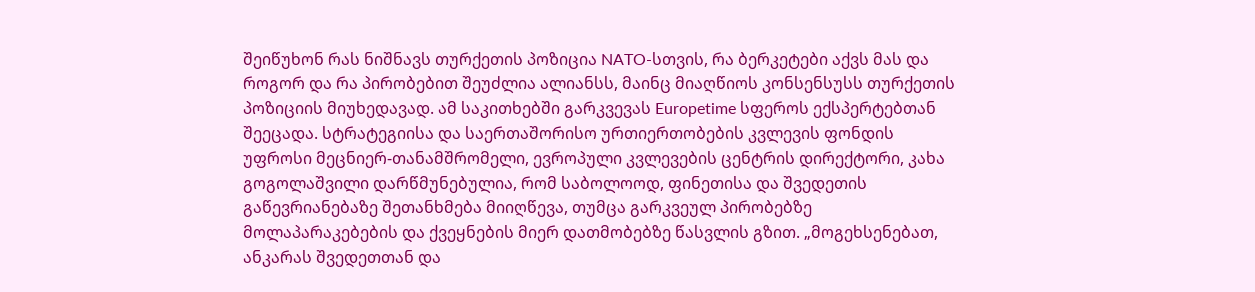შეიწუხონ რას ნიშნავს თურქეთის პოზიცია NATO-სთვის, რა ბერკეტები აქვს მას და როგორ და რა პირობებით შეუძლია ალიანსს, მაინც მიაღწიოს კონსენსუსს თურქეთის პოზიციის მიუხედავად. ამ საკითხებში გარკვევას Europetime სფეროს ექსპერტებთან შეეცადა. სტრატეგიისა და საერთაშორისო ურთიერთობების კვლევის ფონდის უფროსი მეცნიერ-თანამშრომელი, ევროპული კვლევების ცენტრის დირექტორი, კახა გოგოლაშვილი დარწმუნებულია, რომ საბოლოოდ, ფინეთისა და შვედეთის გაწევრიანებაზე შეთანხმება მიიღწევა, თუმცა გარკვეულ პირობებზე მოლაპარაკებების და ქვეყნების მიერ დათმობებზე წასვლის გზით. „მოგეხსენებათ, ანკარას შვედეთთან და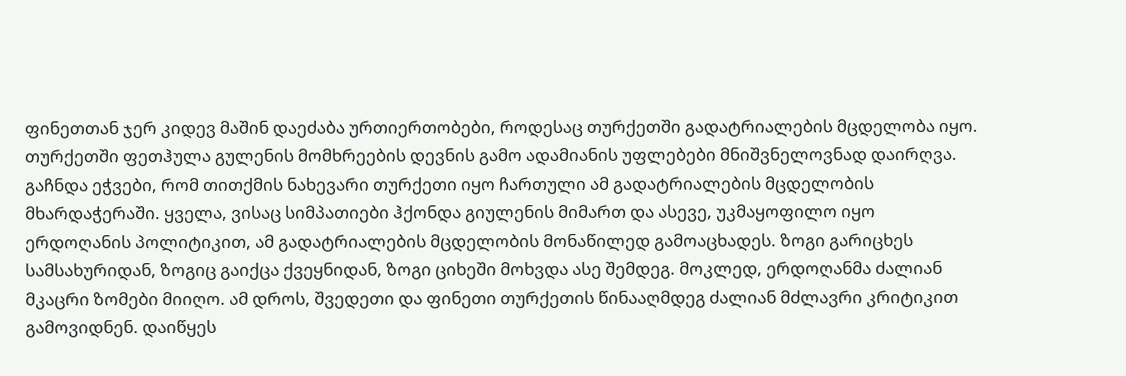ფინეთთან ჯერ კიდევ მაშინ დაეძაბა ურთიერთობები, როდესაც თურქეთში გადატრიალების მცდელობა იყო. თურქეთში ფეთჰულა გულენის მომხრეების დევნის გამო ადამიანის უფლებები მნიშვნელოვნად დაირღვა. გაჩნდა ეჭვები, რომ თითქმის ნახევარი თურქეთი იყო ჩართული ამ გადატრიალების მცდელობის მხარდაჭერაში. ყველა, ვისაც სიმპათიები ჰქონდა გიულენის მიმართ და ასევე, უკმაყოფილო იყო ერდოღანის პოლიტიკით, ამ გადატრიალების მცდელობის მონაწილედ გამოაცხადეს. ზოგი გარიცხეს სამსახურიდან, ზოგიც გაიქცა ქვეყნიდან, ზოგი ციხეში მოხვდა ასე შემდეგ. მოკლედ, ერდოღანმა ძალიან მკაცრი ზომები მიიღო. ამ დროს, შვედეთი და ფინეთი თურქეთის წინააღმდეგ ძალიან მძლავრი კრიტიკით გამოვიდნენ. დაიწყეს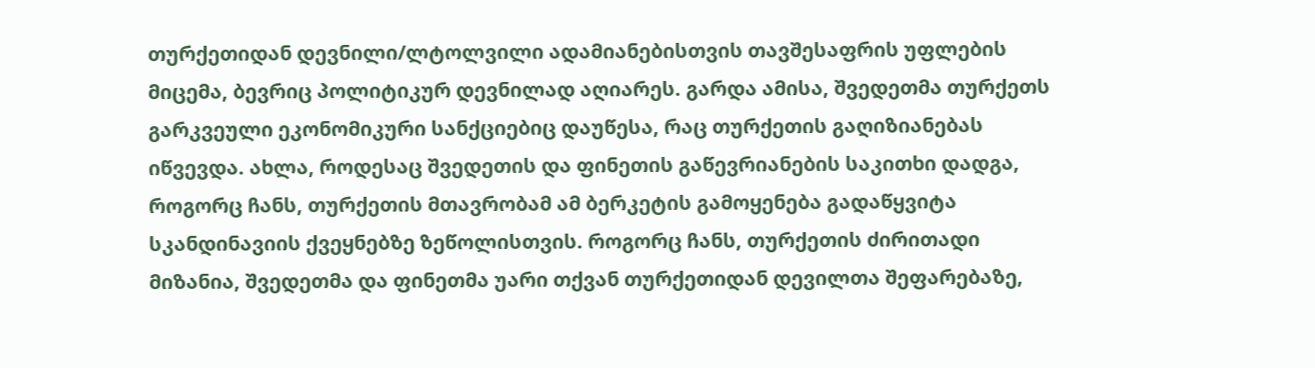თურქეთიდან დევნილი/ლტოლვილი ადამიანებისთვის თავშესაფრის უფლების მიცემა, ბევრიც პოლიტიკურ დევნილად აღიარეს. გარდა ამისა, შვედეთმა თურქეთს გარკვეული ეკონომიკური სანქციებიც დაუწესა, რაც თურქეთის გაღიზიანებას იწვევდა. ახლა, როდესაც შვედეთის და ფინეთის გაწევრიანების საკითხი დადგა, როგორც ჩანს, თურქეთის მთავრობამ ამ ბერკეტის გამოყენება გადაწყვიტა სკანდინავიის ქვეყნებზე ზეწოლისთვის. როგორც ჩანს, თურქეთის ძირითადი მიზანია, შვედეთმა და ფინეთმა უარი თქვან თურქეთიდან დევილთა შეფარებაზე,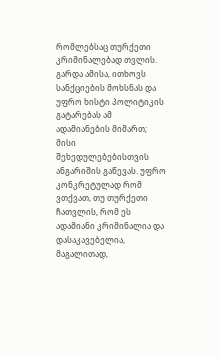რომლებსაც თურქეთი კრიმინალებად თვლის. გარდა ამისა, ითხოვს სანქციების მოხსნას და უფრო ხისტი პოლიტიკის გატარებას ამ ადამიანების მიმართ; მისი შეხედულებებისთვის ანგარიშის გაწევას. უფრო კონკრეტულად რომ ვთქვათ, თუ თურქეთი ჩათვლის, რომ ეს ადამიანი კრიმინალია და დასაკავებელია, მაგალითად,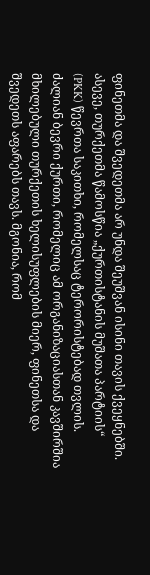ფინეთმა და შვედეთმა არ უნდა შეუშვან ისინი თავის ქვეყნებში. ასევე, თურქეთმა წამოსწია „ქურთისტანის მუშათა პარტიის“ (PKK) წევრთა საკითხი, რომელსაც ტერორისტებად თვლის. ძალიან ბევრი ქურთი, რომელიც ამ ორგანიზაციასთან კავშირშია მხილებული თურქეთის ხელისუფლების მიერ, ფინეთსა და შვედეთს აფარებს თავს. მგონია, რომ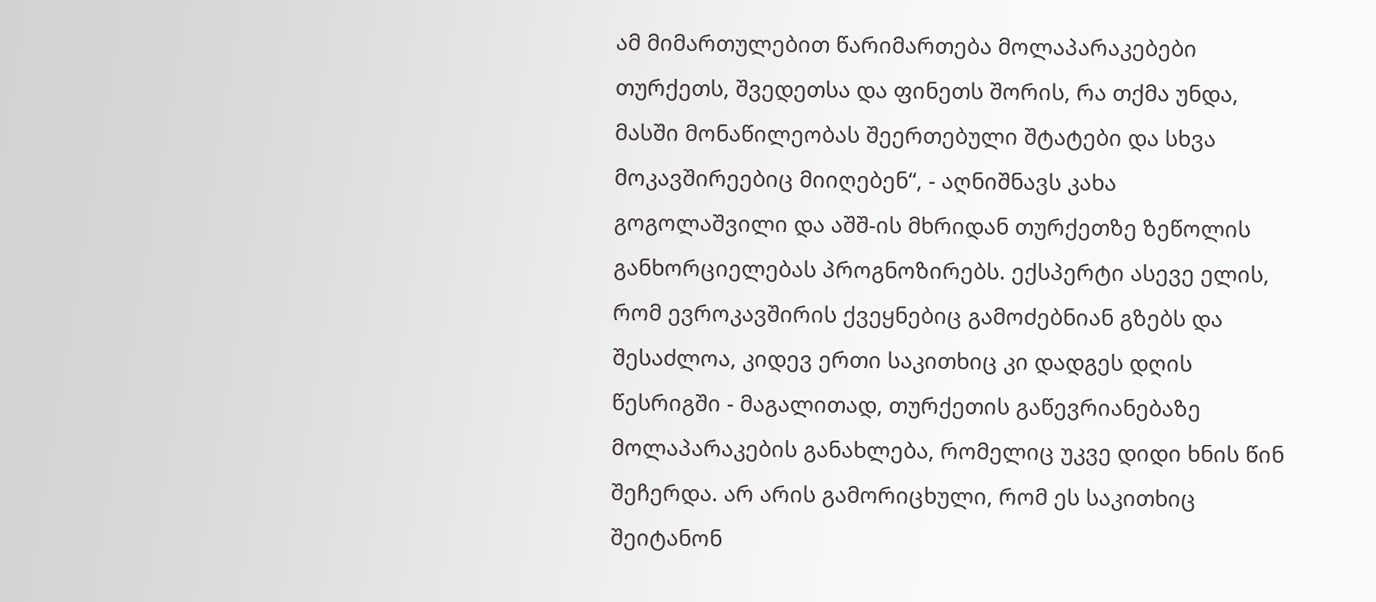ამ მიმართულებით წარიმართება მოლაპარაკებები თურქეთს, შვედეთსა და ფინეთს შორის, რა თქმა უნდა, მასში მონაწილეობას შეერთებული შტატები და სხვა მოკავშირეებიც მიიღებენ“, - აღნიშნავს კახა გოგოლაშვილი და აშშ-ის მხრიდან თურქეთზე ზეწოლის განხორციელებას პროგნოზირებს. ექსპერტი ასევე ელის, რომ ევროკავშირის ქვეყნებიც გამოძებნიან გზებს და შესაძლოა, კიდევ ერთი საკითხიც კი დადგეს დღის წესრიგში - მაგალითად, თურქეთის გაწევრიანებაზე მოლაპარაკების განახლება, რომელიც უკვე დიდი ხნის წინ შეჩერდა. არ არის გამორიცხული, რომ ეს საკითხიც შეიტანონ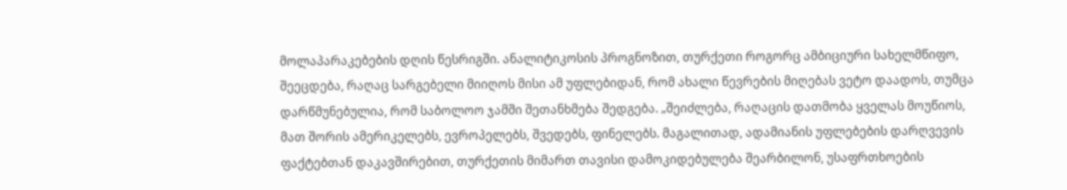მოლაპარაკებების დღის წესრიგში. ანალიტიკოსის პროგნოზით, თურქეთი როგორც ამბიციური სახელმწიფო, შეეცდება, რაღაც სარგებელი მიიღოს მისი ამ უფლებიდან, რომ ახალი წევრების მიღებას ვეტო დაადოს, თუმცა დარწმუნებულია, რომ საბოლოო ჯამში შეთანხმება შედგება. „შეიძლება, რაღაცის დათმობა ყველას მოუწიოს, მათ შორის ამერიკელებს, ევროპელებს, შვედებს, ფინელებს. მაგალითად, ადამიანის უფლებების დარღვევის ფაქტებთან დაკავშირებით, თურქეთის მიმართ თავისი დამოკიდებულება შეარბილონ, უსაფრთხოების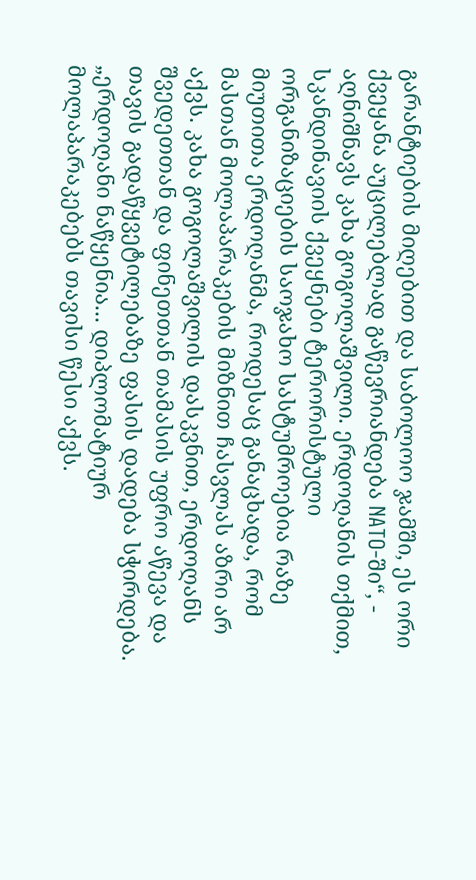გარანტიების მიღებით და საბოლოო ჯამში, ეს ორი ქვეყანა აუცილებლად გაწევრიანდება NATO-ში“, - აღნიშნავს კახა გოგოლაშვილი. ერდოღანის თქმით, სკანდინავიის ქვეყნები ტერორისტული ორგანიზაციების საოჯახო სასტუმროებია რაზე მიუთითა ერდოღანმა, როდესაც განაცხადა, რომ მასთან მოლაპარაკების მიზნით ჩასვლას აზრი არ აქვს. კახა გოგოლაშვილის დასკვნით, ერდოღანს შვედეთთან და ფინეთთან თამასის უფრო აწევა და თავის გადაწყვეტილებაზე ფასის დადება სჭირდება. „ერდოღანი ნაწყენია... დიპლომატიურ მოლაპარაკებებს თავისი წესი აქვს.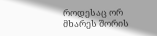როდესაც ორ მხარეს შორის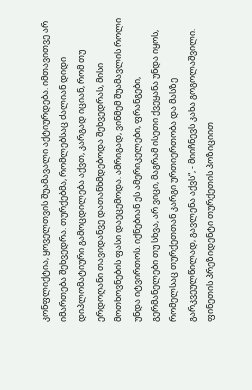კონფლიქტია, ყოველთვის შუამავალი აქტიურდება. იმთავითვე არ იმართება შეხვედრა. თურქებმა, რომლებსაც ძალიან დიდი დიპლომატიური გამოცდილება აქვთ, კარგად იციან, რომ თუ ერდოღანი თავიდანვე დათანხმდებოდა შეხვედრას, მისი მოთხოვნების ფასი დაეცემოდა. ამრიგად, ვინმემ შუამავლის როლი უნდა იტვირთოს. იქნებიან ეს ამერიკელები, ფრანგები, გერმანელები თუ სხვა, არ ვიცი, მაგრამ ისეთი ქვეყანა უნდა იყოს, რომელსაც თურქეთთან კარგი ურთიერთობა და მასზე გარკვეულწილად, გავლენა აქვს“, - მიიჩნევს კახა გოგოლაშვილი. ფინეთის პრეზიდენტი თურქეთის პოზიციით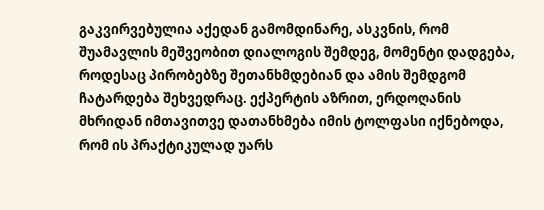გაკვირვებულია აქედან გამომდინარე, ასკვნის, რომ შუამავლის მეშვეობით დიალოგის შემდეგ, მომენტი დადგება, როდესაც პირობებზე შეთანხმდებიან და ამის შემდგომ ჩატარდება შეხვედრაც. ექპერტის აზრით, ერდოღანის მხრიდან იმთავითვე დათანხმება იმის ტოლფასი იქნებოდა, რომ ის პრაქტიკულად უარს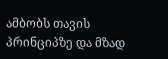ამბობს თავის პრინციპზე და მზად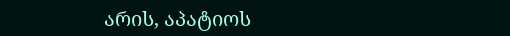არის, აპატიოს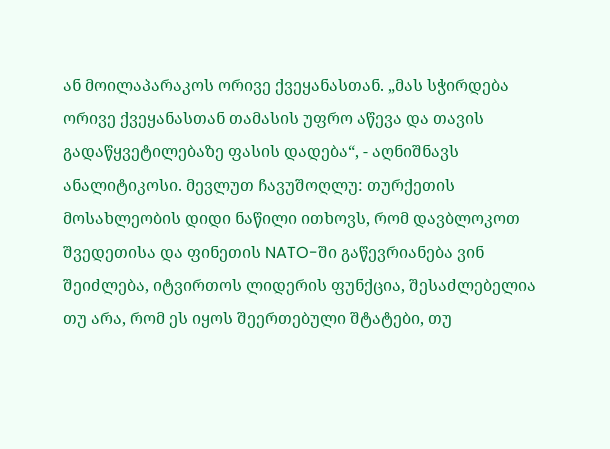ან მოილაპარაკოს ორივე ქვეყანასთან. „მას სჭირდება ორივე ქვეყანასთან თამასის უფრო აწევა და თავის გადაწყვეტილებაზე ფასის დადება“, - აღნიშნავს ანალიტიკოსი. მევლუთ ჩავუშოღლუ: თურქეთის მოსახლეობის დიდი ნაწილი ითხოვს, რომ დავბლოკოთ შვედეთისა და ფინეთის NATO-ში გაწევრიანება ვინ შეიძლება, იტვირთოს ლიდერის ფუნქცია, შესაძლებელია თუ არა, რომ ეს იყოს შეერთებული შტატები, თუ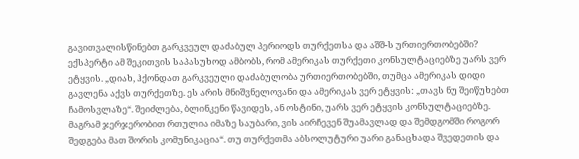გავითვალისწინებთ გარკვეულ დაძაბულ პერიოდს თურქეთსა და აშშ-ს ურთიერთობებში? ექსპერტი ამ შეკითვის საპასუხოდ ამბობს, რომ ამერიკას თურქეთი კონსულტაციებზე უარს ვერ ეტყვის. „დიახ, ჰქონდათ გარკვეული დაძაბულობა ურთიერთობებში, თუმცა ამერიკას დიდი გავლენა აქვს თურქეთზე. ეს არის მნიშვნელოვანი და ამერიკას ვერ ეტყვის: „თავს ნუ შეიწუხებთ ჩამოსვლაზე“. შეიძლება, ბლინკენი წავიდეს, ან ოსტინი, უარს ვერ ეტყვის კონსულტაციებზე. მაგრამ ჯერჯერობით რთულია იმაზე საუბარი, ვის აირჩევენ შუამავლად და შემდგომში როგორ შედგება მათ შორის კომუნიკაცია“. თუ თურქეთმა აბსოლუტური უარი განაცხადა შვედეთის და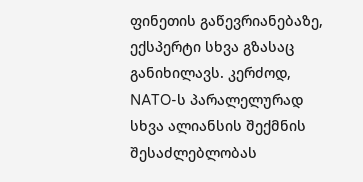ფინეთის გაწევრიანებაზე, ექსპერტი სხვა გზასაც განიხილავს. კერძოდ, NATO-ს პარალელურად სხვა ალიანსის შექმნის შესაძლებლობას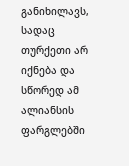განიხილავს, სადაც თურქეთი არ იქნება და სწორედ ამ ალიანსის ფარგლებში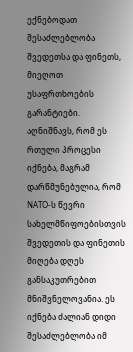ექნებოდათ შესაძლებლობა შვედეთსა და ფინეთს, მიეღოთ უსაფრთხოების გარანტიები. აღნიშნავს, რომ ეს რთული პროცესი იქნება, მაგრამ დარწმუნებულია, რომ NATO-ს წევრი სახელმწიფოებისთვის შვედეთის და ფინეთის მიღება დღეს განსაკუთრებით მნიშვნელოვანია. ეს იქნება ძალიან დიდი შესაძლებლობა იმ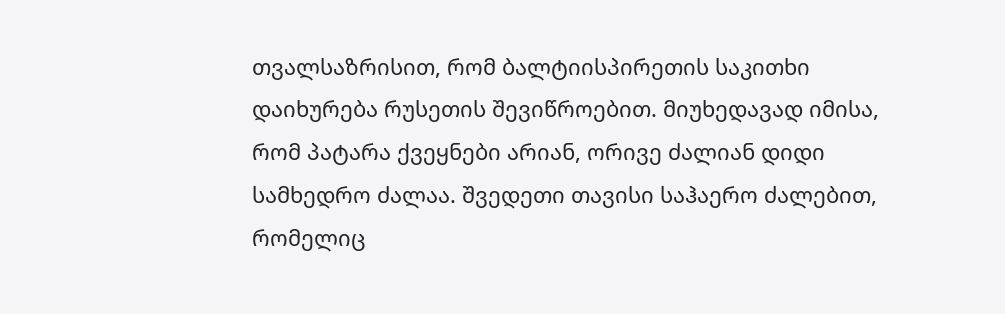თვალსაზრისით, რომ ბალტიისპირეთის საკითხი დაიხურება რუსეთის შევიწროებით. მიუხედავად იმისა, რომ პატარა ქვეყნები არიან, ორივე ძალიან დიდი სამხედრო ძალაა. შვედეთი თავისი საჰაერო ძალებით, რომელიც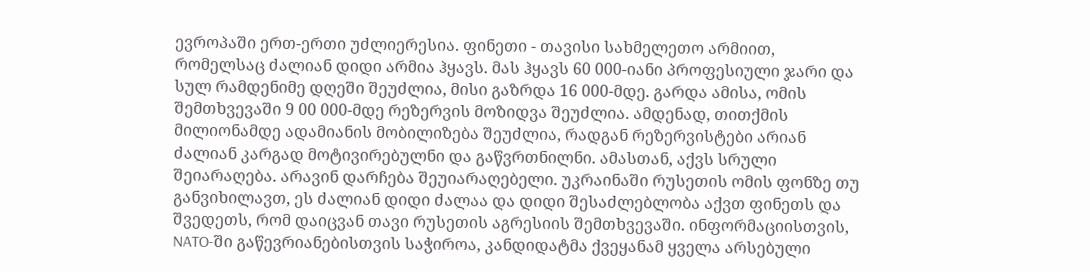ევროპაში ერთ-ერთი უძლიერესია. ფინეთი - თავისი სახმელეთო არმიით, რომელსაც ძალიან დიდი არმია ჰყავს. მას ჰყავს 60 000-იანი პროფესიული ჯარი და სულ რამდენიმე დღეში შეუძლია, მისი გაზრდა 16 000-მდე. გარდა ამისა, ომის შემთხვევაში 9 00 000-მდე რეზერვის მოზიდვა შეუძლია. ამდენად, თითქმის მილიონამდე ადამიანის მობილიზება შეუძლია, რადგან რეზერვისტები არიან ძალიან კარგად მოტივირებულნი და გაწვრთნილნი. ამასთან, აქვს სრული შეიარაღება. არავინ დარჩება შეუიარაღებელი. უკრაინაში რუსეთის ომის ფონზე თუ განვიხილავთ, ეს ძალიან დიდი ძალაა და დიდი შესაძლებლობა აქვთ ფინეთს და შვედეთს, რომ დაიცვან თავი რუსეთის აგრესიის შემთხვევაში. ინფორმაციისთვის, NATO-ში გაწევრიანებისთვის საჭიროა, კანდიდატმა ქვეყანამ ყველა არსებული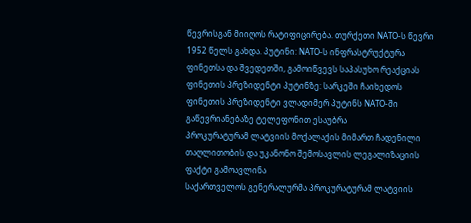წევრისგან მიიღოს რატიფიცირება. თურქეთი NATO-ს წევრი 1952 წელს გახდა. პუტინი: NATO-ს ინფრასტრუქტურა ფინეთსა და შვედეთში, გამოიწვევს საპასუხო რეაქციას ფინეთის პრეზიდენტი პუტინზე: სარკეში ჩაიხედოს ფინეთის პრეზიდენტი ვლადიმერ პუტინს NATO-ში გაწევრიანებაზე ტელეფონით ესაუბრა
პროკურატურამ ლატვიის მოქალაქის მიმართ ჩადენილი თაღლითობის და უკანონო შემოსავლის ლეგალიზაციის ფაქტი გამოავლინა
საქართველოს გენერალურმა პროკურატურამ ლატვიის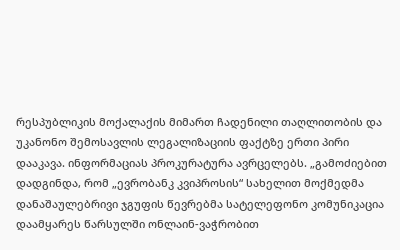რესპუბლიკის მოქალაქის მიმართ ჩადენილი თაღლითობის და უკანონო შემოსავლის ლეგალიზაციის ფაქტზე ერთი პირი დააკავა. ინფორმაციას პროკურატურა ავრცელებს. „გამოძიებით დადგინდა, რომ „ევრობანკ კვიპროსის“ სახელით მოქმედმა დანაშაულებრივი ჯგუფის წევრებმა სატელეფონო კომუნიკაცია დაამყარეს წარსულში ონლაინ-ვაჭრობით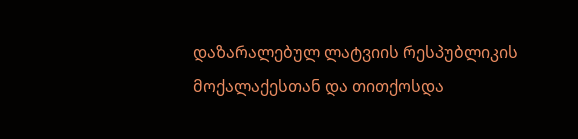დაზარალებულ ლატვიის რესპუბლიკის მოქალაქესთან და თითქოსდა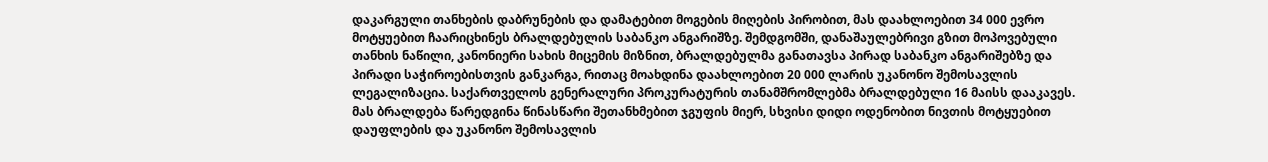დაკარგული თანხების დაბრუნების და დამატებით მოგების მიღების პირობით, მას დაახლოებით 34 000 ევრო მოტყუებით ჩაარიცხინეს ბრალდებულის საბანკო ანგარიშზე. შემდგომში, დანაშაულებრივი გზით მოპოვებული თანხის ნაწილი, კანონიერი სახის მიცემის მიზნით, ბრალდებულმა განათავსა პირად საბანკო ანგარიშებზე და პირადი საჭიროებისთვის განკარგა, რითაც მოახდინა დაახლოებით 20 000 ლარის უკანონო შემოსავლის ლეგალიზაცია. საქართველოს გენერალური პროკურატურის თანამშრომლებმა ბრალდებული 16 მაისს დააკავეს. მას ბრალდება წარედგინა წინასწარი შეთანხმებით ჯგუფის მიერ, სხვისი დიდი ოდენობით ნივთის მოტყუებით დაუფლების და უკანონო შემოსავლის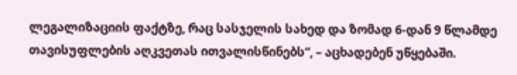ლეგალიზაციის ფაქტზე, რაც სასჯელის სახედ და ზომად 6-დან 9 წლამდე თავისუფლების აღკვეთას ითვალისწინებს“, – აცხადებენ უწყებაში.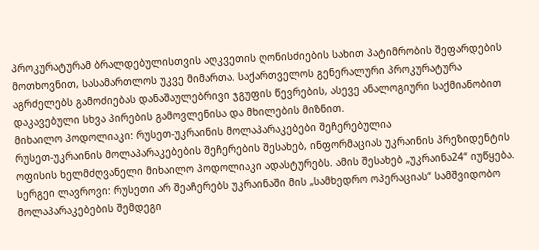პროკურატურამ ბრალდებულისთვის აღკვეთის ღონისძიების სახით პატიმრობის შეფარდების მოთხოვნით, სასამართლოს უკვე მიმართა. საქართველოს გენერალური პროკურატურა აგრძელებს გამოძიებას დანაშაულებრივი ჯგუფის წევრების, ასევე ანალოგიური საქმიანობით დაკავებული სხვა პირების გამოვლენისა და მხილების მიზნით.
მიხაილო პოდოლიაკი: რუსეთ-უკრაინის მოლაპარაკებები შეჩერებულია
რუსეთ-უკრაინის მოლაპარაკებების შეჩერების შესახებ, ინფორმაციას უკრაინის პრეზიდენტის ოფისის ხელმძღვანელი მიხაილო პოდოლიაკი ადასტურებს. ამის შესახებ „უკრაინა24“ იუწყება. სერგეი ლავროვი: რუსეთი არ შეაჩერებს უკრაინაში მის „სამხედრო ოპერაციას“ სამშვიდობო მოლაპარაკებების შემდეგი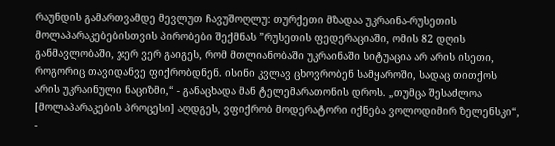რაუნდის გამართვამდე მევლუთ ჩავუშოღლუ: თურქეთი მზადაა უკრაინა-რუსეთის მოლაპარაკებებისთვის პირობები შექმნას ”რუსეთის ფედერაციაში, ომის 82 დღის განმავლობაში, ჯერ ვერ გაიგეს, რომ მთლიანობაში უკრაინაში სიტუაცია არ არის ისეთი, როგორიც თავიდანვე ფიქრობდნენ. ისინი კვლავ ცხოვრობენ სამყაროში, სადაც თითქოს არის უკრაინული ნაციზმი,“ - განაცხადა მან ტელემარათონის დროს. „თუმცა შესაძლოა [მოლაპარაკების პროცესი] აღდგეს, ვფიქრობ მოდერატორი იქნება ვოლოდიმირ ზელენსკი“, -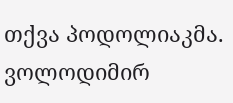თქვა პოდოლიაკმა. ვოლოდიმირ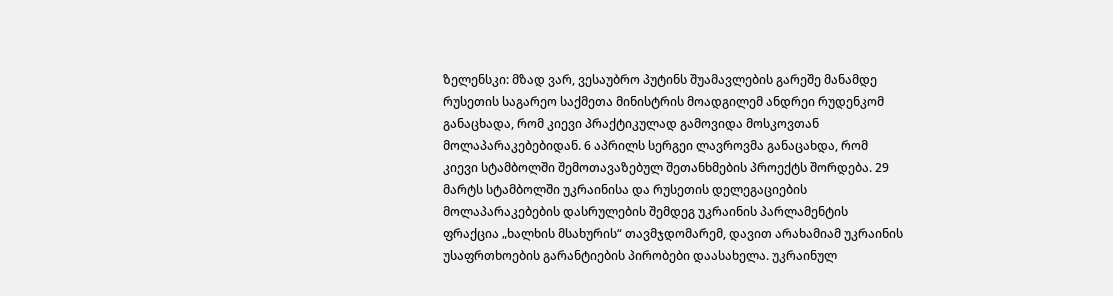ზელენსკი: მზად ვარ, ვესაუბრო პუტინს შუამავლების გარეშე მანამდე რუსეთის საგარეო საქმეთა მინისტრის მოადგილემ ანდრეი რუდენკომ განაცხადა, რომ კიევი პრაქტიკულად გამოვიდა მოსკოვთან მოლაპარაკებებიდან. 6 აპრილს სერგეი ლავროვმა განაცახდა, რომ კიევი სტამბოლში შემოთავაზებულ შეთანხმების პროექტს შორდება. 29 მარტს სტამბოლში უკრაინისა და რუსეთის დელეგაციების მოლაპარაკებების დასრულების შემდეგ უკრაინის პარლამენტის ფრაქცია „ხალხის მსახურის“ თავმჯდომარემ, დავით არახამიამ უკრაინის უსაფრთხოების გარანტიების პირობები დაასახელა. უკრაინულ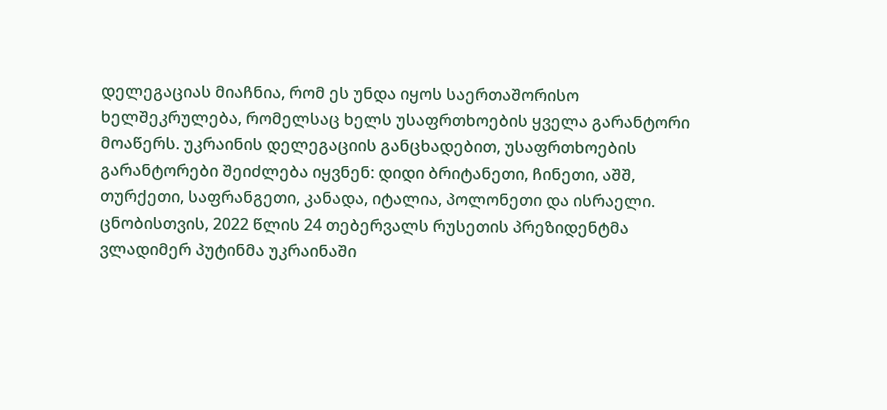დელეგაციას მიაჩნია, რომ ეს უნდა იყოს საერთაშორისო ხელშეკრულება, რომელსაც ხელს უსაფრთხოების ყველა გარანტორი მოაწერს. უკრაინის დელეგაციის განცხადებით, უსაფრთხოების გარანტორები შეიძლება იყვნენ: დიდი ბრიტანეთი, ჩინეთი, აშშ, თურქეთი, საფრანგეთი, კანადა, იტალია, პოლონეთი და ისრაელი. ცნობისთვის, 2022 წლის 24 თებერვალს რუსეთის პრეზიდენტმა ვლადიმერ პუტინმა უკრაინაში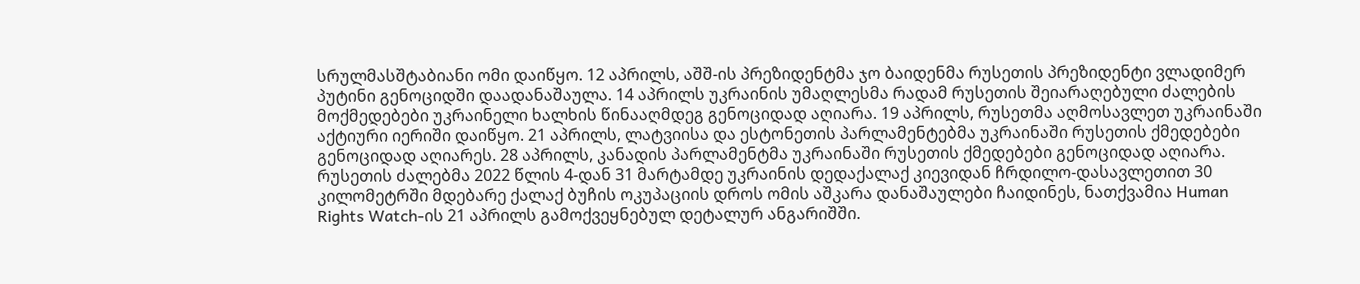სრულმასშტაბიანი ომი დაიწყო. 12 აპრილს, აშშ-ის პრეზიდენტმა ჯო ბაიდენმა რუსეთის პრეზიდენტი ვლადიმერ პუტინი გენოციდში დაადანაშაულა. 14 აპრილს უკრაინის უმაღლესმა რადამ რუსეთის შეიარაღებული ძალების მოქმედებები უკრაინელი ხალხის წინააღმდეგ გენოციდად აღიარა. 19 აპრილს, რუსეთმა აღმოსავლეთ უკრაინაში აქტიური იერიში დაიწყო. 21 აპრილს, ლატვიისა და ესტონეთის პარლამენტებმა უკრაინაში რუსეთის ქმედებები გენოციდად აღიარეს. 28 აპრილს, კანადის პარლამენტმა უკრაინაში რუსეთის ქმედებები გენოციდად აღიარა. რუსეთის ძალებმა 2022 წლის 4-დან 31 მარტამდე უკრაინის დედაქალაქ კიევიდან ჩრდილო-დასავლეთით 30 კილომეტრში მდებარე ქალაქ ბუჩის ოკუპაციის დროს ომის აშკარა დანაშაულები ჩაიდინეს, ნათქვამია Human Rights Watch-ის 21 აპრილს გამოქვეყნებულ დეტალურ ანგარიშში.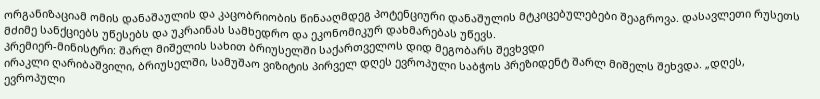ორგანიზაციამ ომის დანაშაულის და კაცობრიობის წინააღმდეგ პოტენციური დანაშულის მტკიცებულებები შეაგროვა. დასავლეთი რუსეთს მძიმე სანქციებს უწესებს და უკრაინას სამხედრო და ეკონომიკურ დახმარებას უწევს.
პრემიერ-მინისტრი: შარლ მიშელის სახით ბრიუსელში საქართველოს დიდ მეგობარს შევხვდი
ირაკლი ღარიბაშვილი, ბრიუსელში, სამუშაო ვიზიტის პირველ დღეს ევროპული საბჭოს პრეზიდენტ შარლ მიშელს შეხვდა. „დღეს, ევროპული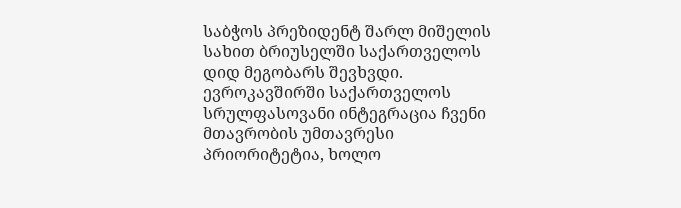საბჭოს პრეზიდენტ შარლ მიშელის სახით ბრიუსელში საქართველოს დიდ მეგობარს შევხვდი. ევროკავშირში საქართველოს სრულფასოვანი ინტეგრაცია ჩვენი მთავრობის უმთავრესი პრიორიტეტია, ხოლო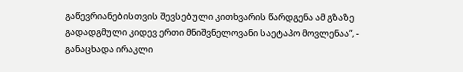გაწევრიანებისთვის შევსებული კითხვარის წარდგენა ამ გზაზე გადადგმული კიდევ ერთი მნიშვნელოვანი საეტაპო მოვლენაა“, - განაცხადა ირაკლი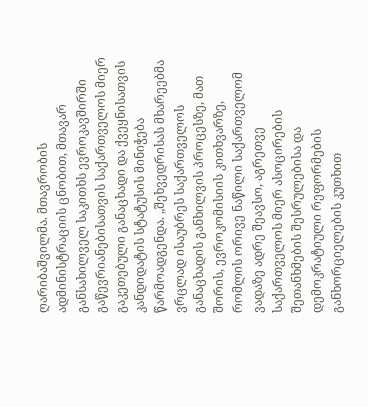ღარიბაშვილმა. მთავრობის ადმინისტრაციის ცნობით, მთავარ განსახილველ საკითხს ევროკავშირში გაწევრიანებისათვის საქართველოს მიერ გაკეთებული განაცხადი და ქვეყნისათვის კანდიდატის სტატუსის მინიჭება წარმოადგენდა. „შეხვედრისას მხარეებმა ვრცლად ისაუბრეს საქართველოს განაცხადის განხილვის პროცესზე, მათ შორის, ევროკომისიის კითხვარზე, რომლის ორივე ნაწილი საქართველომ ვადაზე ადრე შეავსო, აგრეთვე საქართველოს მიერ ასოცირების შეთანხმების შესრულებისა და დემოკრატიული რეფორმების განხორციელების კუთხით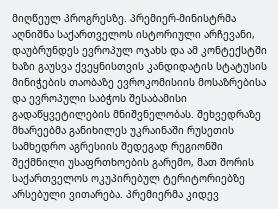მიღწეულ პროგრესზე. პრემიერ-მინისტრმა აღნიშნა საქართველოს ისტორიული არჩევანი, დაუბრუნდეს ევროპულ ოჯახს და ამ კონტექსტში ხაზი გაუსვა ქვეყნისთვის კანდიდატის სტატუსის მინიჭების თაობაზე ევროკომისიის მოსაზრებისა და ევროპული საბჭოს შესაბამისი გადაწყვეტილების მნიშვნელობას. შეხვედრაზე მხარეებმა განიხილეს უკრაინაში რუსეთის სამხედრო აგრესიის შედეგად რეგიონში შექმნილი უსაფრთხოების გარემო, მათ შორის საქართველოს ოკუპირებულ ტერიტორიებზე არსებული ვითარება. პრემიერმა კიდევ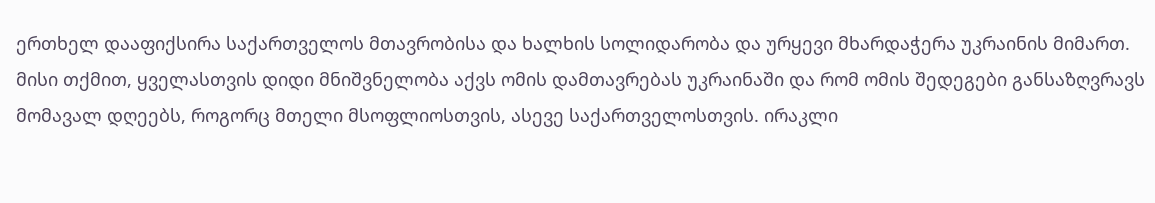ერთხელ დააფიქსირა საქართველოს მთავრობისა და ხალხის სოლიდარობა და ურყევი მხარდაჭერა უკრაინის მიმართ. მისი თქმით, ყველასთვის დიდი მნიშვნელობა აქვს ომის დამთავრებას უკრაინაში და რომ ომის შედეგები განსაზღვრავს მომავალ დღეებს, როგორც მთელი მსოფლიოსთვის, ასევე საქართველოსთვის. ირაკლი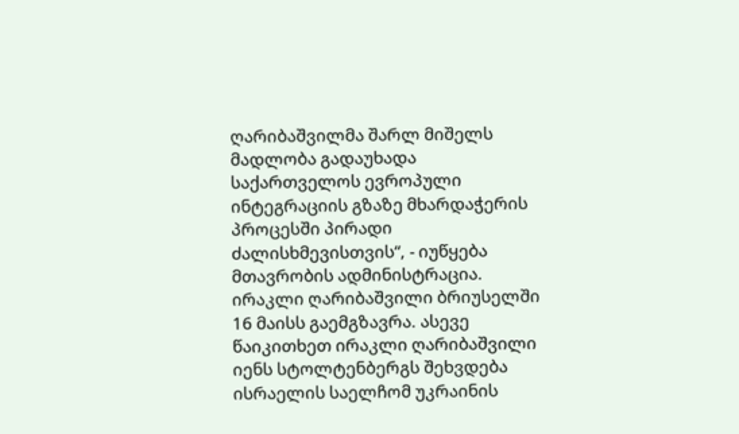ღარიბაშვილმა შარლ მიშელს მადლობა გადაუხადა საქართველოს ევროპული ინტეგრაციის გზაზე მხარდაჭერის პროცესში პირადი ძალისხმევისთვის“, - იუწყება მთავრობის ადმინისტრაცია. ირაკლი ღარიბაშვილი ბრიუსელში 16 მაისს გაემგზავრა. ასევე წაიკითხეთ ირაკლი ღარიბაშვილი იენს სტოლტენბერგს შეხვდება
ისრაელის საელჩომ უკრაინის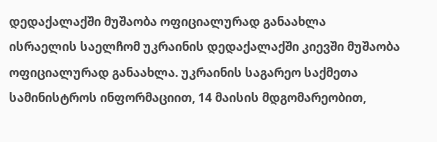დედაქალაქში მუშაობა ოფიციალურად განაახლა
ისრაელის საელჩომ უკრაინის დედაქალაქში კიევში მუშაობა ოფიციალურად განაახლა. უკრაინის საგარეო საქმეთა სამინისტროს ინფორმაციით, 14 მაისის მდგომარეობით,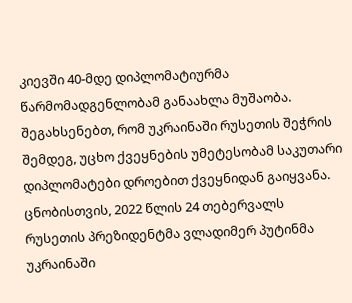კიევში 40-მდე დიპლომატიურმა წარმომადგენლობამ განაახლა მუშაობა. შეგახსენებთ, რომ უკრაინაში რუსეთის შეჭრის შემდეგ, უცხო ქვეყნების უმეტესობამ საკუთარი დიპლომატები დროებით ქვეყნიდან გაიყვანა. ცნობისთვის, 2022 წლის 24 თებერვალს რუსეთის პრეზიდენტმა ვლადიმერ პუტინმა უკრაინაში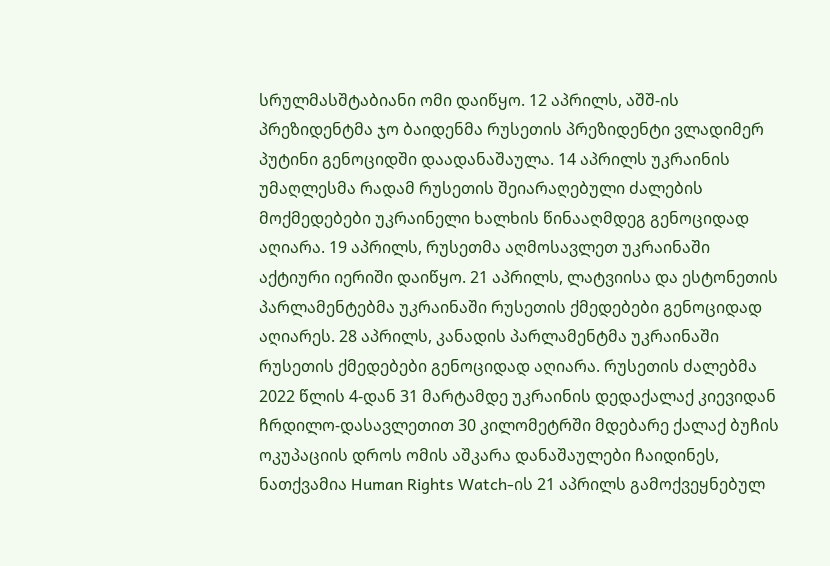სრულმასშტაბიანი ომი დაიწყო. 12 აპრილს, აშშ-ის პრეზიდენტმა ჯო ბაიდენმა რუსეთის პრეზიდენტი ვლადიმერ პუტინი გენოციდში დაადანაშაულა. 14 აპრილს უკრაინის უმაღლესმა რადამ რუსეთის შეიარაღებული ძალების მოქმედებები უკრაინელი ხალხის წინააღმდეგ გენოციდად აღიარა. 19 აპრილს, რუსეთმა აღმოსავლეთ უკრაინაში აქტიური იერიში დაიწყო. 21 აპრილს, ლატვიისა და ესტონეთის პარლამენტებმა უკრაინაში რუსეთის ქმედებები გენოციდად აღიარეს. 28 აპრილს, კანადის პარლამენტმა უკრაინაში რუსეთის ქმედებები გენოციდად აღიარა. რუსეთის ძალებმა 2022 წლის 4-დან 31 მარტამდე უკრაინის დედაქალაქ კიევიდან ჩრდილო-დასავლეთით 30 კილომეტრში მდებარე ქალაქ ბუჩის ოკუპაციის დროს ომის აშკარა დანაშაულები ჩაიდინეს, ნათქვამია Human Rights Watch-ის 21 აპრილს გამოქვეყნებულ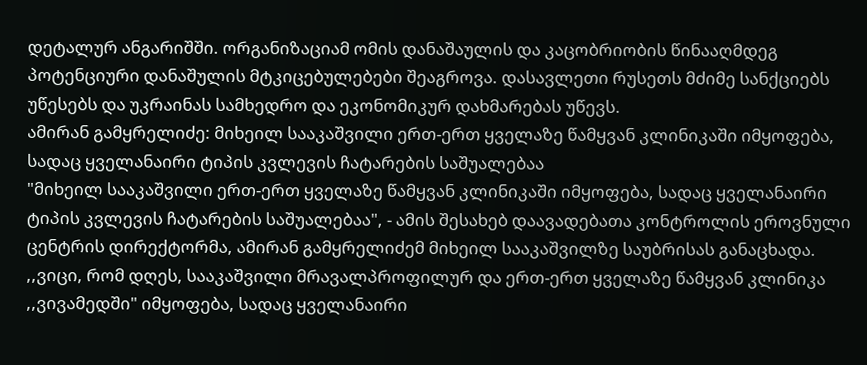დეტალურ ანგარიშში. ორგანიზაციამ ომის დანაშაულის და კაცობრიობის წინააღმდეგ პოტენციური დანაშულის მტკიცებულებები შეაგროვა. დასავლეთი რუსეთს მძიმე სანქციებს უწესებს და უკრაინას სამხედრო და ეკონომიკურ დახმარებას უწევს.
ამირან გამყრელიძე: მიხეილ სააკაშვილი ერთ-ერთ ყველაზე წამყვან კლინიკაში იმყოფება, სადაც ყველანაირი ტიპის კვლევის ჩატარების საშუალებაა
"მიხეილ სააკაშვილი ერთ-ერთ ყველაზე წამყვან კლინიკაში იმყოფება, სადაც ყველანაირი ტიპის კვლევის ჩატარების საშუალებაა", - ამის შესახებ დაავადებათა კონტროლის ეროვნული ცენტრის დირექტორმა, ამირან გამყრელიძემ მიხეილ სააკაშვილზე საუბრისას განაცხადა. ,,ვიცი, რომ დღეს, სააკაშვილი მრავალპროფილურ და ერთ-ერთ ყველაზე წამყვან კლინიკა ,,ვივამედში" იმყოფება, სადაც ყველანაირი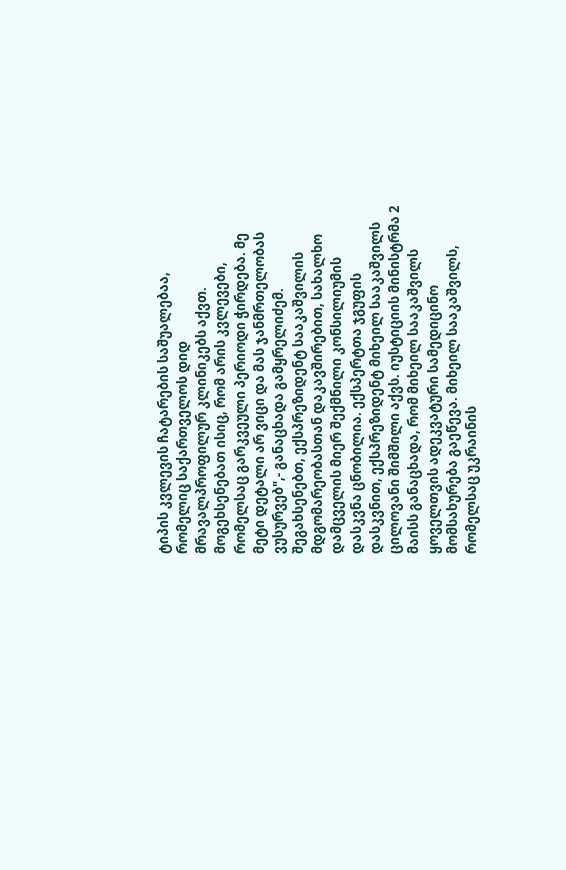ტიპის კვლევის ჩატარების საშუალებაა, რომელიც საქართველოს დიდ მრავალპროფილურ კლინიკებს აქვთ. მოგეხსენებათ ისიც, რომ არის კვლევები, რომელსაც გარკვეული პერიოდი ჭირდება. მე მეტი დეტალი არ ვიცი და მას ჯანმრთელობას ვუსურვებ",- განაცხადა გამყრელიძემ. შეგახსენებთ, ექსპრეზიდენტ სააკაშვილის მდგომარეობასთან დაკავშირებით, სახალხო დამცველის მიერ შექმნილი კონსილიუმის დასკვნა ცნობილია. ექსპერტთა ჯგუფის დასკვნით, ექსპრეზიდენტ მიხეილ სააკაშვილს ცილოვანი შიმშილი აქვს. იუსტიციის მინისტრმა 2 მაისს განაცხადა, რომ მიხეილ სააკაშვილს ყოველთვის ადეკვატური სამედიცინო მომსახურება გაეწევა. მიხეილ სააკაშვილს, რომელსაც უკრაინის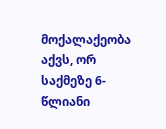მოქალაქეობა აქვს, ორ საქმეზე 6-წლიანი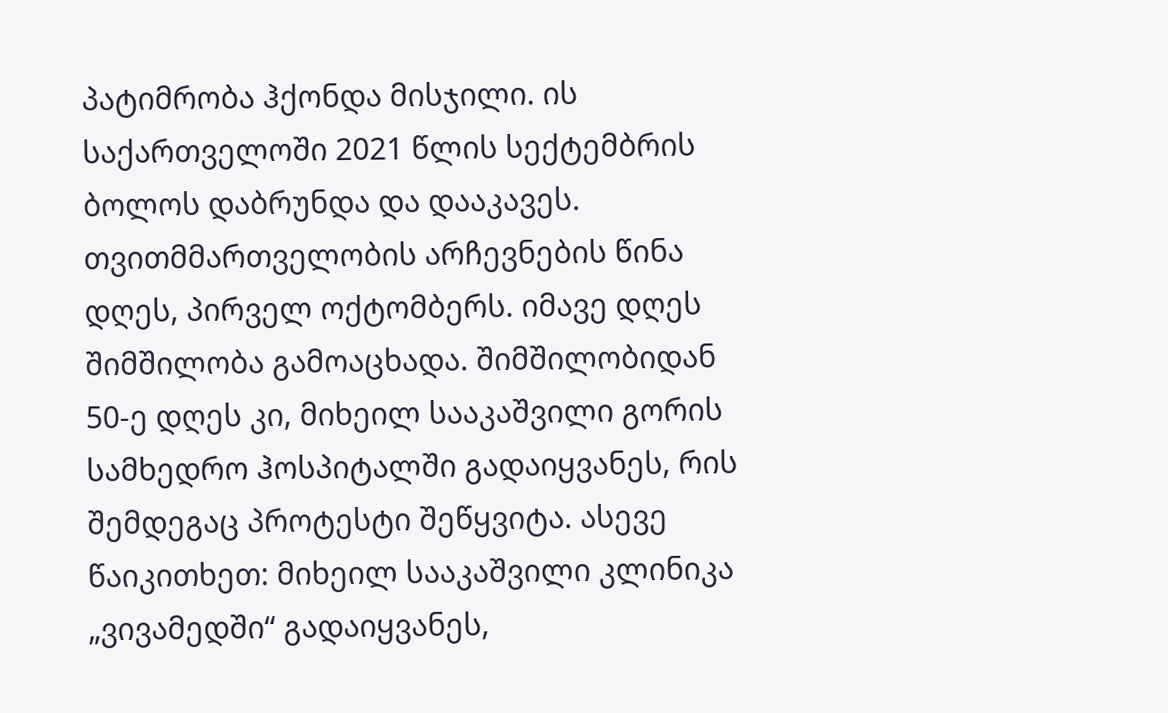პატიმრობა ჰქონდა მისჯილი. ის საქართველოში 2021 წლის სექტემბრის ბოლოს დაბრუნდა და დააკავეს. თვითმმართველობის არჩევნების წინა დღეს, პირველ ოქტომბერს. იმავე დღეს შიმშილობა გამოაცხადა. შიმშილობიდან 50-ე დღეს კი, მიხეილ სააკაშვილი გორის სამხედრო ჰოსპიტალში გადაიყვანეს, რის შემდეგაც პროტესტი შეწყვიტა. ასევე წაიკითხეთ: მიხეილ სააკაშვილი კლინიკა „ვივამედში“ გადაიყვანეს,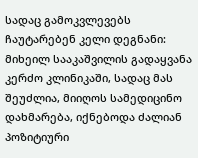სადაც გამოკვლევებს ჩაუტარებენ კელი დეგნანი: მიხეილ სააკაშვილის გადაყვანა კერძო კლინიკაში, სადაც მას შეუძლია, მიიღოს სამედიცინო დახმარება, იქნებოდა ძალიან პოზიტიური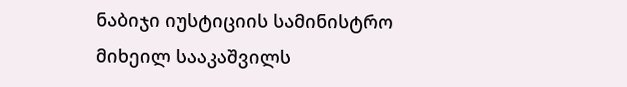ნაბიჯი იუსტიციის სამინისტრო მიხეილ სააკაშვილს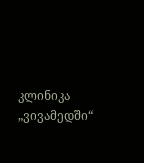კლინიკა „ვივამედში“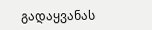გადაყვანას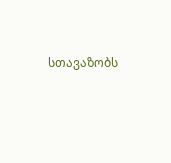სთავაზობს